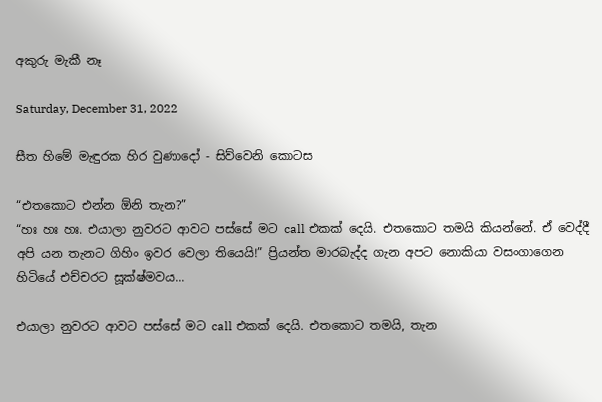අකුරු මැකී නෑ

Saturday, December 31, 2022

සීත හිමේ මැඳුරක හිර වුණාදෝ - සිව්වෙනි කොටස

“එතකොට එන්න ඕනි තැන?”
“හඃ හඃ හඃ. එයාලා නුවරට ආවට පස්සේ මට call එකක් දෙයි. එතකොට තමයි කියන්නේ. ඒ වෙද්දී අපි යන තැනට ගිහිං ඉවර වෙලා තියෙයි!” ප්‍රියන්ත මාරබැද්ද ගැන අපට නොකියා වසංගාගෙන හිටියේ එච්චරට සූක්ෂ්මවය...

එයාලා නුවරට ආවට පස්සේ මට call එකක් දෙයි. එතකොට තමයි, තැන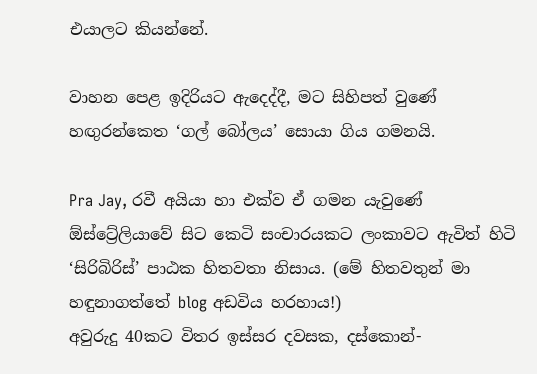එයාලට කියන්නේ.

වාහන පෙළ ඉදිරියට ඇදෙද්දී, මට සිහිපත් වුණේ හඟුරන්කෙත ‘ගල් බෝලය’ සොයා ගිය ගමනයි.

Pra Jay, රවී අයියා හා එක්ව ඒ ගමන යැවුණේ ඕස්ට්‍රේලියාවේ සිට කෙටි සංචාරයකට ලංකාවට ඇවිත් හිටි ‘සිරිබිරිස්’ පාඨක හිතවතා නිසාය. (මේ හිතවතුන් මා හඳුනාගත්තේ blog අඩවිය හරහාය!)
අවුරුදු 40කට විතර ඉස්සර දවසක, දස්කොන්-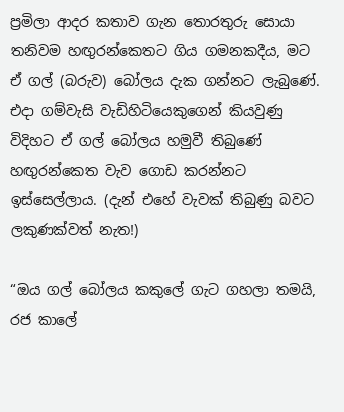ප්‍රමිලා ආදර කතාව ගැන තොරතුරු සොයා තනිවම හඟුරන්කෙතට ගිය ගමනකදීය, මට ඒ ගල් (බරුව) බෝලය දැක ගන්නට ලැබුණේ. එදා ගම්වැසි වැඩිහිටියෙකුගෙන් කියවුණු විදිහට ඒ ගල් බෝලය හමුවී තිබුණේ හඟුරන්කෙත වැව ගොඩ කරන්නට ඉස්සෙල්ලාය. (දැන් එහේ වැවක් තිබුණු බවට ලකුණක්වත් නැත!)

“ඔය ගල් බෝලය කකුලේ ගැට ගහලා තමයි, රජ කාලේ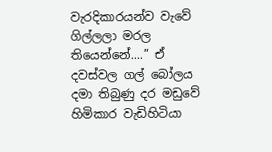වැරදිකාරයන්ව වැවේ ගිල්ලලා මරල තියෙන්නේ....” ඒ දවස්වල ගල් බෝලය දමා තිබුණු දර මඩුවේ හිමිකාර වැඩිහිටියා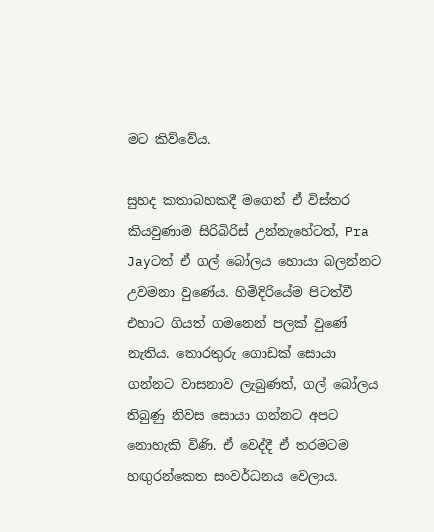මට කිව්වේය.

සුහද කතාබහකදී මගෙන් ඒ විස්තර කියවුණාම සිරිබිරිස් උන්නැහේටත්, Pra Jayටත් ඒ ගල් බෝලය හොයා බලන්නට උවමනා වුණේය. හිමිදිරියේම පිටත්වී එහාට ගියත් ගමනෙන් පලක් වුණේ නැතිය. තොරතුරු ගොඩක් සොයා ගන්නට වාසනාව ලැබුණත්, ගල් බෝලය තිබුණු නිවස සොයා ගන්නට අපට නොහැකි විණි. ඒ වෙද්දී ඒ තරමටම හඟුරන්කෙත සංවර්ධනය වෙලාය.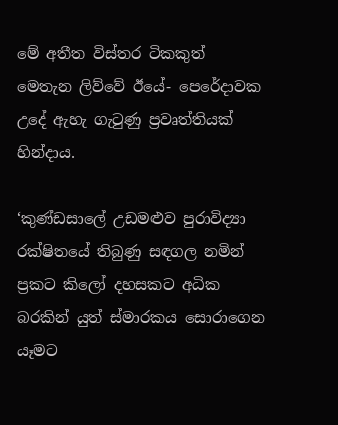මේ අතීත විස්තර ටිකකුත් මෙතැන ලිව්වේ ඊයේ- පෙරේදාවක උදේ ඇහැ ගැටුණු ප්‍රවෘත්තියක් හින්දාය.

‘කුණ්ඩසාලේ උඩමළුව පුරාවිද්‍යා රක්ෂිතයේ තිබුණු සඳගල නමින් ප්‍රකට කිලෝ දහසකට අධික බරකින් යුත් ස්මාරකය සොරාගෙන යෑමට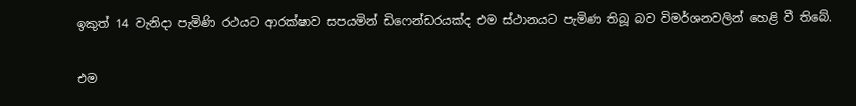ඉකුත් 14 වැනිදා පැමිණි රථයට ආරක්ෂාව සපයමින් ඩිෆෙන්ඩරයක්ද එම ස්ථානයට පැමිණ තිබූ බව විමර්ශනවලින් හෙළි වී තිබේ.

එම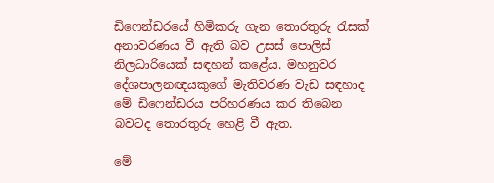ඩිෆෙන්ඩරයේ හිමිකරු ගැන තොරතුරු රැසක් අනාවරණය වී ඇති බව උසස් පොලිස් නිලධාරියෙක් සඳහන් කළේය. මහනුවර දේශපාලනඥයකුගේ මැතිවරණ වැඩ සඳහාද මේ ඩිෆෙන්ඩරය පරිහරණය කර තිබෙන බවටද තොරතුරු හෙළි වී ඇත.

මේ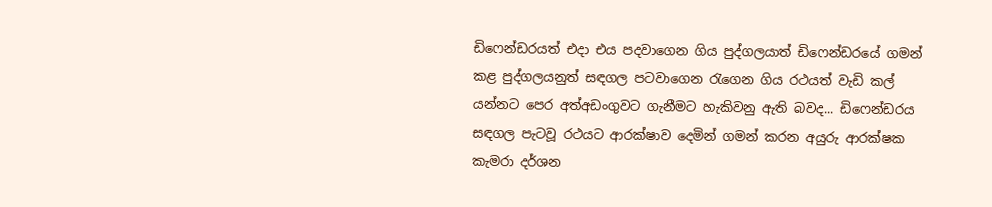ඩිෆෙන්ඩරයත් එදා එය පදවාගෙන ගිය පුද්ගලයාත් ඩිෆෙන්ඩරයේ ගමන් කළ පුද්ගලයනුත් සඳගල පටවාගෙන රැගෙන ගිය රථයත් වැඩි කල් යන්නට පෙර අත්අඩංගුවට ගැනීමට හැකිවනු ඇති බවද... ඩිෆෙන්ඩරය සඳගල පැටවූ රථයට ආරක්ෂාව දෙමින් ගමන් කරන අයුරු ආරක්ෂක කැමරා දර්ශන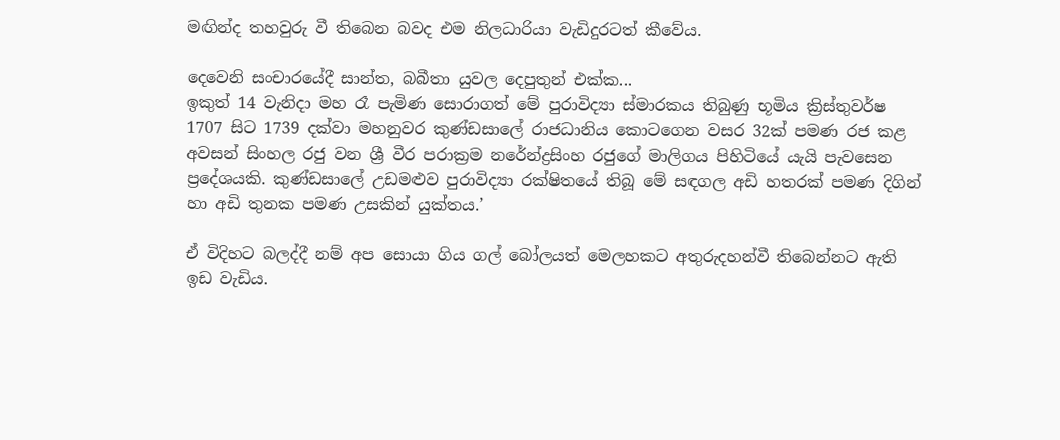මඟින්ද තහවුරු වී තිබෙන බවද එම නිලධාරියා වැඩිදුරටත් කීවේය.

දෙවෙනි සංචාරයේදී සාන්ත, බබීතා යුවල දෙපුතුන් එක්ක...
ඉකුත් 14 වැනිදා මහ රෑ පැමිණ සොරාගත් මේ පුරාවිද්‍යා ස්මාරකය තිබුණු භූමිය ක්‍රිස්තුවර්ෂ 1707 සිට 1739 දක්වා මහනුවර කුණ්ඩසාලේ රාජධානිය කොටගෙන වසර 32ක් පමණ රජ කළ අවසන් සිංහල රජු වන ශ්‍රී වීර පරාක්‍රම නරේන්ද්‍රසිංහ රජුගේ මාලිගය පිහිටියේ යැයි පැවසෙන ප්‍රදේශයකි. කුණ්ඩසාලේ උඩමළුව පුරාවිද්‍යා රක්ෂිතයේ තිබූ මේ සඳගල අඩි හතරක් පමණ දිගින් හා අඩි තුනක පමණ උසකින් යුක්තය.’

ඒ විදිහට බලද්දී නම් අප සොයා ගිය ගල් බෝලයත් මෙලහකට අතුරුදහන්වී තිබෙන්නට ඇති ඉඩ වැඩිය.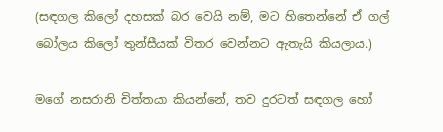(සඳගල කිලෝ දහසක් බර වෙයි නම්, මට හිතෙන්නේ ඒ ගල් බෝලය කිලෝ තුන්සීයක් විතර වෙන්නට ඇතැයි කියලාය.)

මගේ නසරානි චිත්තයා කියන්නේ, තව දුරටත් සඳගල හෝ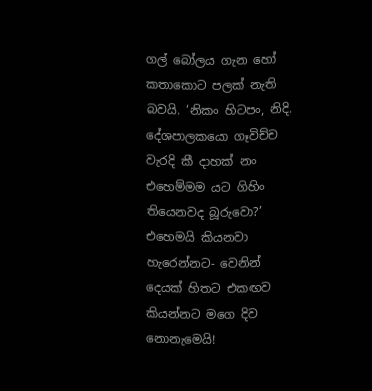ගල් බෝලය ගැන හෝ කතාකොට පලක් නැති බවයි. ‘නිකං හිටපං, නිදි. දේශපාලකයො ගෑවිච්ච වැරදි කී දාහක් නං එහෙම්මම යට ගිහිං තියෙනවද බූරුවො?’ එහෙමයි කියනවා හැරෙන්නට- වෙනින් දෙයක් හිතට එකඟව කියන්නට මගෙ දිව නොනැමෙයි!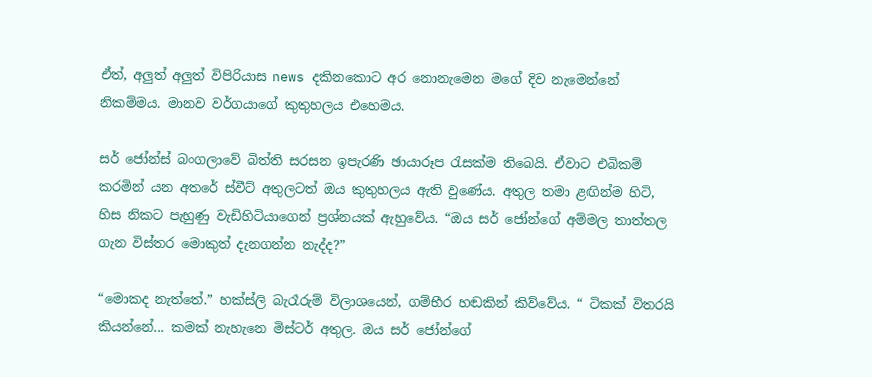ඒත්, අලුත් අලුත් විපිරියාස news දකිනකොට අර නොනැමෙන මගේ දිව නැමෙන්නේ නිකම්මය. මානව වර්ගයාගේ කුතුහලය එහෙමය.

සර් ජෝන්ස් බංගලාවේ බිත්ති සරසන ඉපැරණි ඡායාරූප රැසක්ම තිබෙයි. ඒවාට එබිකම් කරමින් යන අතරේ ස්වීට් අතුලටත් ඔය කුතුහලය ඇති වුණේය. අතුල තමා ළඟින්ම හිටි, හිස නිකට පැහුණු වැඩිහිටියාගෙන් ප්‍රශ්නයක් ඇහුවේය. “ඔය සර් ජෝන්ගේ අම්මල තාත්තල ගැන විස්තර මොකුත් දැනගන්න නැද්ද?”

“මොකද නැත්තේ.” හක්ස්ලි බැරෑරුම් විලාශයෙන්, ගම්භීර හඬකින් කිව්වේය. “ ටිකක් විතරයි කියන්නේ... කමක් නැහැනෙ මිස්ටර් අතුල. ඔය සර් ජෝන්ගේ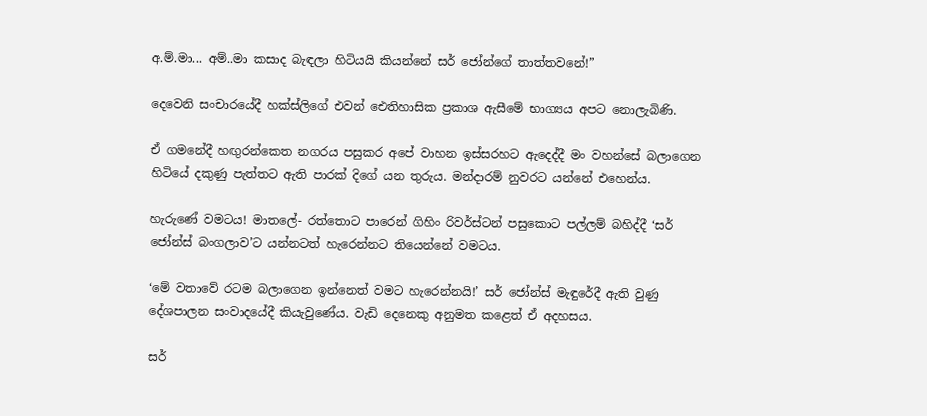අ.ම්.මා... අම්..මා කසාද බැඳලා හිටියයි කියන්නේ සර් ජෝන්ගේ තාත්තවනේ!”

දෙවෙනි සංචාරයේදී හක්ස්ලිගේ එවන් ඓතිහාසික ප්‍රකාශ ඇසීමේ භාග්‍යය අපට නොලැබිණි.

ඒ ගමනේදී හඟුරන්කෙත නගරය පසුකර අපේ වාහන ඉස්සරහට ඇදෙද්දී මං වහන්සේ බලාගෙන හිටියේ දකුණු පැත්තට ඇති පාරක් දිගේ යන තුරුය. මන්දාරම් නුවරට යන්නේ එහෙන්ය.

හැරුණේ වමටය! මාතලේ- රත්තොට පාරෙන් ගිහිං රිවර්ස්ටන් පසුකොට පල්ලම් බහිද්දී ‘සර් ජෝන්ස් බංගලාව’ට යන්නටත් හැරෙන්නට තියෙන්නේ වමටය.

‘මේ වතාවේ රටම බලාගෙන ඉන්නෙත් වමට හැරෙන්නයි!’ සර් ජෝන්ස් මැඳුරේදී ඇති වුණු දේශපාලන සංවාදයේදී කියැවුණේය. වැඩි දෙනෙකු අනුමත කළෙත් ඒ අදහසය.

සර්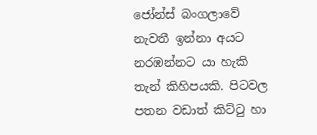ජෝන්ස් බංගලාවේ නැවතී ඉන්නා අයට නරඹන්නට යා හැකි තැන් කිහිපයකි. පිටවල පතන වඩාත් කිට්ටු හා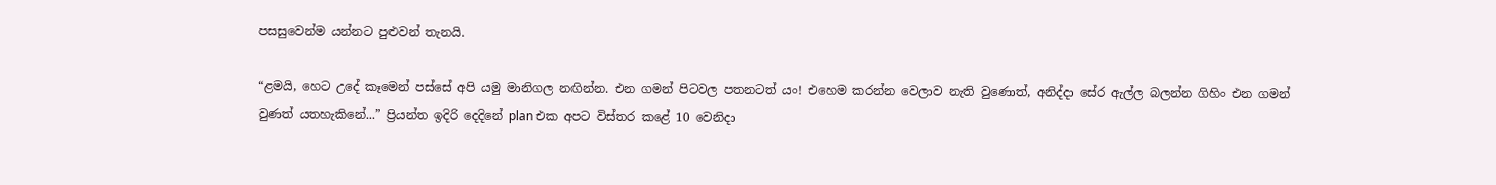පසසුවෙන්ම යන්නට පුළුවන් තැනයි.

“ළමයි, හෙට උදේ කෑමෙන් පස්සේ අපි යමු මානිගල නඟින්න. එන ගමන් පිටවල පතනටත් යං! එහෙම කරන්න වෙලාව නැති වුණොත්, අනිද්දා සේර ඇල්ල බලන්න ගිහිං එන ගමන් වුණත් යතහැකිනේ...” ප්‍රියන්ත ඉදිරි දෙදිනේ plan එක අපට විස්තර කළේ 10 වෙනිදා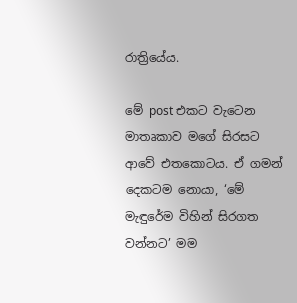රාත්‍රියේය.

මේ post එකට වැටෙන මාතෘකාව මගේ සිරසට ආවේ එතකොටය. ඒ ගමන් දෙකටම නොයා, ‘මේ මැඳුරේම විහින් සිරගත වන්නට’ මම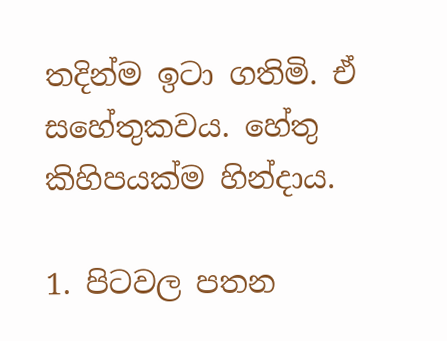තදින්ම ඉටා ගතිමි. ඒ සහේතුකවය. හේතු කිහිපයක්ම හින්දාය.

1. පිටවල පතන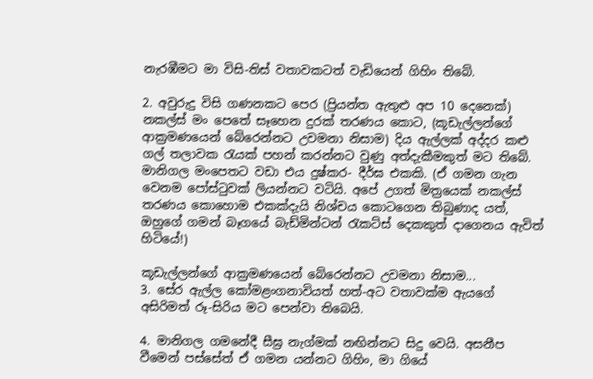නැරඹීමට මා විසි-තිස් වතාවකටත් වැඩියෙන් ගිහිං තිබේ.

2. අවුරුදු විසි ගණනකට පෙර (ප්‍රියන්ත ඇතුළු අප 10 දෙනෙක්) නකල්ස් මං පෙතේ සෑහෙන දුරක් තරණය කොට, (කූඩැල්ලන්ගේ ආක්‍රමණයෙන් බේරෙන්නට උවමනා නිසාම) දිය ඇල්ලක් අද්දර කළු ගල් තලාවක රැයක් පහන් කරන්නට වුණු අත්දැකීමකුත් මට තිබේ. මානිගල මංපෙතට වඩා එය දුෂ්කර- දීර්ඝ එකකි. (ඒ ගමන ගැන වෙනම පෝස්ටුවක් ලියන්නට වටියි. අපේ උගත් මිත්‍රයෙක් නකල්ස් තරණය කොහොම එකක්දැයි නිශ්චය කොටගෙන තිබුණාද යත්, ඔහුගේ ගමන් බෑගයේ බැඩ්මින්ටන් රැකට්ස් දෙකකුත් දාගෙනය ඇවිත් හිටියේ!)

කූඩැල්ලන්ගේ ආක්‍රමණයෙන් බේරෙන්නට උවමනා නිසාම...
3. සේර ඇල්ල කෝමළංගනාවියත් හත්-අට වතාවක්ම ඇයගේ අසිරිමත් රූ-සිරිය මට පෙන්වා තිබෙයි.

4. මානිගල ගමනේදී සීඝ්‍ර නැග්මක් නඟින්නට සිදු වෙයි. අසනීප වීමෙන් පස්සේත් ඒ ගමන යන්නට ගිහිං, මා ගියේ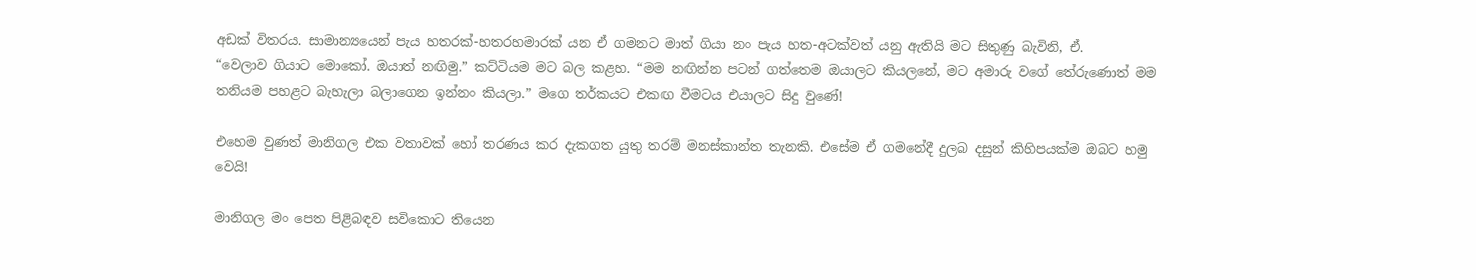අඩක් විතරය. සාමාන්‍යයෙන් පැය හතරක්-හතරහමාරක් යන ඒ ගමනට මාත් ගියා නං පැය හත-අටක්වත් යනු ඇතියි මට සිතුණු බැවිනි, ඒ.
“වෙලාව ගියාට මොකෝ. ඔයාත් නඟිමු.” කට්ටියම මට බල කළහ. “මම නඟින්න පටන් ගත්තෙම ඔයාලට කියලනේ, මට අමාරු වගේ තේරුණොත් මම තනියම පහළට බැහැලා බලාගෙන ඉන්නං කියලා.” මගෙ තර්කයට එකඟ වීමටය එයාලට සිදු වුණේ!

එහෙම වුණත් මානිගල එක වතාවක් හෝ තරණය කර දැකගත යුතු තරම් මනස්කාන්ත තැනකි. එසේම ඒ ගමනේදී දුලබ දසුන් කිහිපයක්ම ඔබට හමු වෙයි!

මානිගල මං පෙත පිළිබඳව සවිකොට තියෙන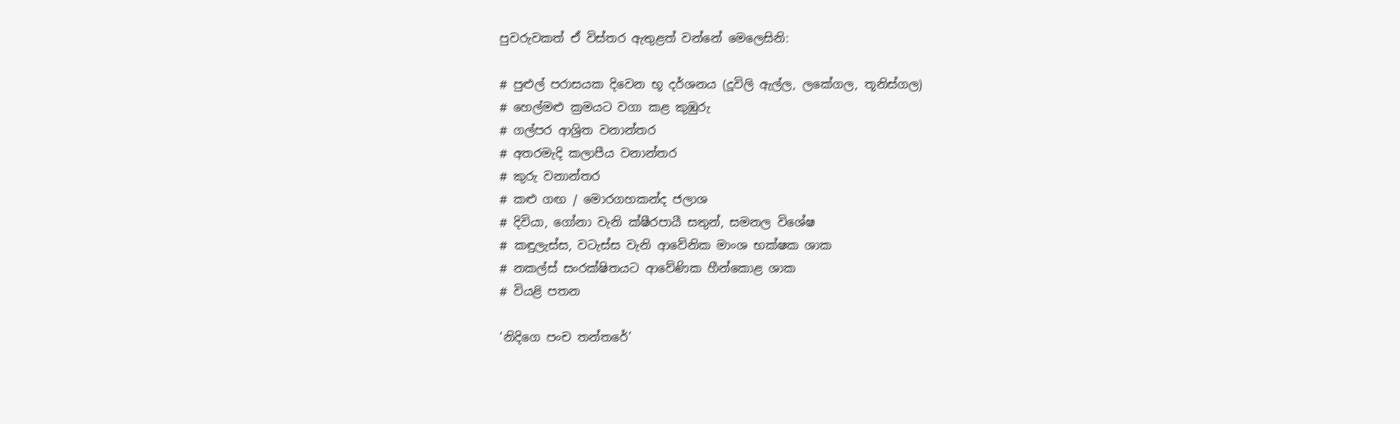පුවරුවකත් ඒ විස්තර ඇතුළත් වන්නේ මෙලෙසිනි:

# පුළුල් පරාසයක දිවෙන භූ දර්ශනය (දූවිලි ඇල්ල, ලකේගල, තූනිස්ගල)
# හෙල්මළු ක්‍රමයට වගා කළ කුඹුරු
# ගල්පර ආශ්‍රිත වනාන්තර
# අතරමැදි කලාපීය වනාන්තර
# කුරු වනාන්තර
# කළු ගඟ / මොරගහකන්ද ජලාශ
# දිවියා, ගෝනා වැනි ක්ෂීරපායී සතුන්, සමනල විශේෂ
# කඳුලැස්ස, වටැස්ස වැනි ආවේනික මාංශ භක්ෂක ශාක
# නකල්ස් සංරක්ෂිතයට ආවේණික හීන්කොළ ශාක
# වියළි පතන

‘නිදිගෙ පංච තන්තරේ’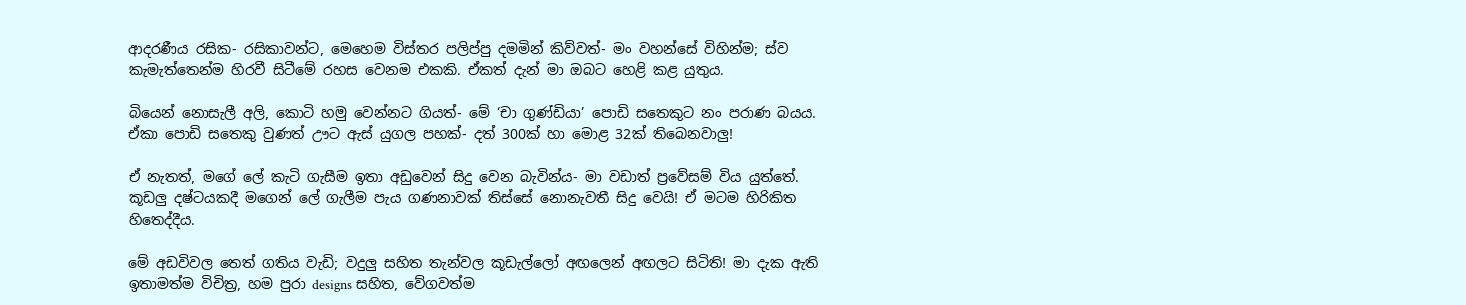ආදරණීය රසික- රසිකාවන්ට, මෙහෙම විස්තර පලිප්පු දමමින් කිව්වත්- මං වහන්සේ විහින්ම; ස්ව කැමැත්තෙන්ම හිරවී සිටීමේ රහස වෙනම එකකි. ඒකත් දැන් මා ඔබට හෙළි කළ යුතුය.

බියෙන් නොසැලී අලි, කොටි හමු වෙන්නට ගියත්- මේ ‘චා ගුණ්ඩියා’ පොඩි සතෙකුට නං පරාණ බයය. ඒකා පොඩි සතෙකු වුණත් ඌට ඇස් යුගල පහක්- දත් 300ක් හා මොළ 32ක් තිබෙනවාලු!

ඒ නැතත්, මගේ ලේ කැටි ගැසීම ඉතා අඩුවෙන් සිදු වෙන බැවින්ය- මා වඩාත් ප්‍රවේසම් විය යුත්තේ. කූඩලු දෂ්ටයකදී මගෙන් ලේ ගැලීම පැය ගණනාවක් තිස්සේ නොනැවතී සිදු වෙයි! ඒ මටම හිරිකිත හිතෙද්දීය.

මේ අඩවිවල තෙත් ගතිය වැඩි; වදුලු සහිත තැන්වල කූඩැල්ලෝ අඟලෙන් අඟලට සිටිති! මා දැක ඇති ඉතාමත්ම විචිත්‍ර, හම පුරා designs සහිත, වේගවත්ම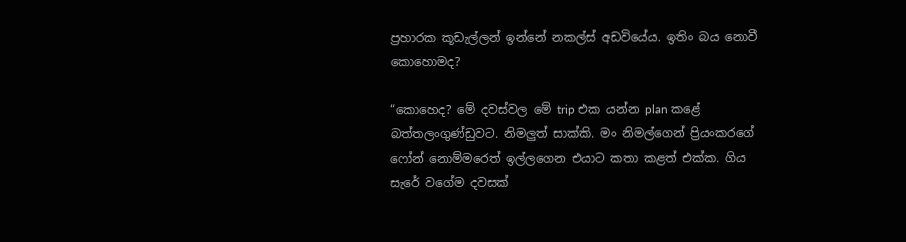ප්‍රහාරක කූඩැල්ලන් ඉන්නේ නකල්ස් අඩවියේය. ඉතිං බය නොවී කොහොමද?

“කොහෙද? මේ දවස්වල මේ trip එක යන්න plan කළේ බත්තලංගුණ්ඩුවට. නිමලුත් සාක්කි. මං නිමල්ගෙන් ප්‍රියංකරගේ ෆෝන් නොම්මරෙත් ඉල්ලගෙන එයාට කතා කළත් එක්ක. ගිය සැරේ වගේම දවසක්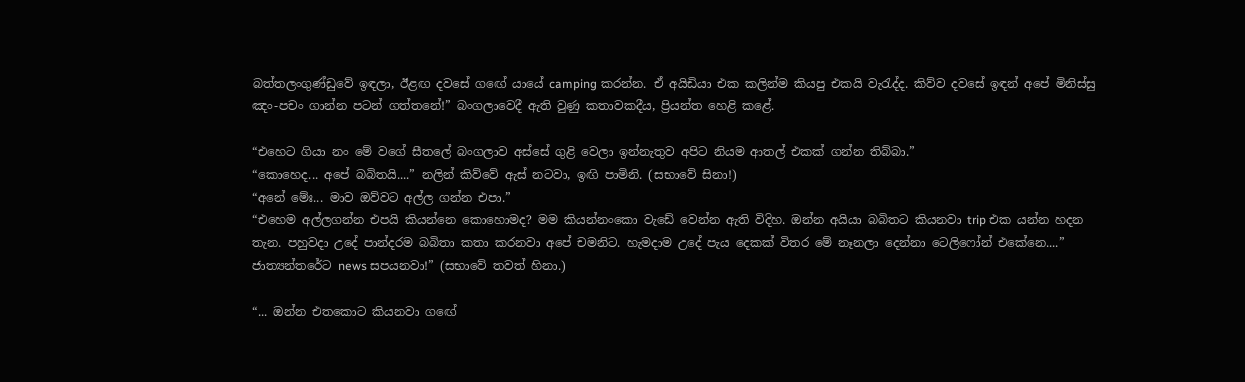බත්තලංගුණ්ඩුවේ ඉඳලා, ඊළඟ දවසේ ගඟේ යායේ camping කරන්න. ඒ අයිඩියා එක කලින්ම කියපු එකයි වැරැද්ද. කිව්ව දවසේ ඉඳන් අපේ මිනිස්සු ඤං-පචං ගාන්න පටන් ගත්තනේ!” බංගලාවෙදී ඇති වුණු කතාවකදීය, ප්‍රියන්ත හෙළි කළේ.

“එහෙට ගියා නං මේ වගේ සීතලේ බංගලාව අස්සේ ගුළි වෙලා ඉන්නැතුව අපිට නියම ආතල් එකක් ගන්න තිබ්බා.”
“කොහෙද... අපේ බබිතයි....” නලින් කිව්වේ ඇස් නටවා, ඉඟි පාමිනි. (සභාවේ සිනා!)
“අනේ මේඃ... මාව ඔව්වට අල්ල ගන්න එපා.”
“එහෙම අල්ලගන්න එපයි කියන්නෙ කොහොමද? මම කියන්නංකො වැඩේ වෙන්න ඇති විදිහ. ඔන්න අයියා බබිතට කියනවා trip එක යන්න හදන තැන. පහුවදා උදේ පාන්දරම බබිතා කතා කරනවා අපේ චමනිට. හැමදාම උදේ පැය දෙකක් විතර මේ නෑනලා දෙන්නා ටෙලිෆෝන් එකේනෙ....”
ජාත්‍යන්තරේට news සපයනවා!” (සභාවේ තවත් හිනා.)

“... ඔන්න එතකොට කියනවා ගඟේ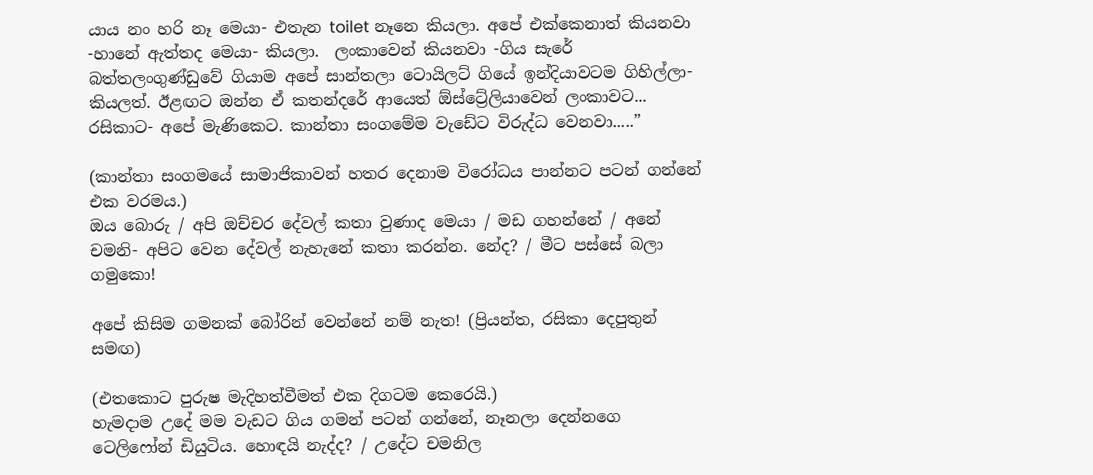යාය නං හරි නෑ මෙයා- එතැන toilet නෑනෙ කියලා. අපේ එක්කෙනාත් කියනවා -හානේ ඇත්තද මෙයා- කියලා.  ලංකාවෙන් කියනවා -ගිය සැරේ බත්තලංගුණ්ඩුවේ ගියාම අපේ සාන්තලා ටොයිලට් ගියේ ඉන්දියාවටම ගිහිල්ලා- කියලත්. ඊළඟට ඔන්න ඒ කතන්දරේ ආයෙත් ඕස්ට්‍රේලියාවෙන් ලංකාවට... රසිකාට- අපේ මැණිකෙට. කාන්තා සංගමේම වැඩේට විරුද්ධ වෙනවා.....”

(කාන්තා සංගමයේ සාමාජිකාවන් හතර දෙනාම විරෝධය පාන්නට පටන් ගන්නේ එක වරමය.)
ඔය බොරු / අපි ඔච්චර දේවල් කතා වුණාද මෙයා / මඩ ගහන්නේ / අනේ චමනි- අපිට වෙන දේවල් නැහැනේ කතා කරන්න. නේද? / මීට පස්සේ බලා ගමුකො!

අපේ කිසිම ගමනක් බෝරින් වෙන්නේ නම් නැත! (ප්‍රියන්ත, රසිකා දෙපුතුන් සමඟ)

(එතකොට පුරුෂ මැදිහත්වීමත් එක දිගටම කෙරෙයි.)
හැමදාම උදේ මම වැඩට ගිය ගමන් පටන් ගන්නේ, නෑනලා දෙන්නගෙ ටෙලිෆෝන් ඩියුටිය. හොඳයි නැද්ද? / උදේට චමනිල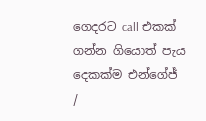ගෙදරට call එකක් ගන්න ගියොත් පැය දෙකක්ම එන්ගේජ් /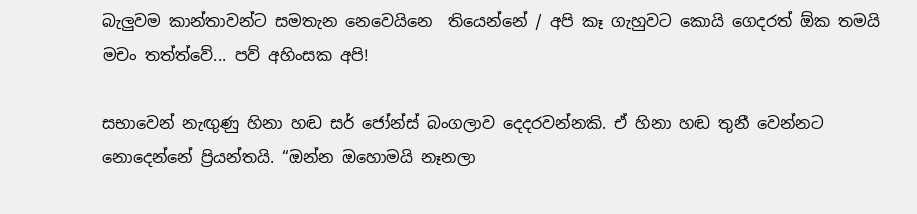බැලුවම කාන්තාවන්ට සමතැන නෙවෙයිනෙ  තියෙන්නේ / අපි කෑ ගැහුවට කොයි ගෙදරත් ඕක තමයි මචං තත්ත්වේ... පව් අහිංසක අපි!

සභාවෙන් නැඟුණු හිනා හඬ සර් ජෝන්ස් බංගලාව දෙදරවන්නකි. ඒ හිනා හඬ තුනී වෙන්නට නොදෙන්නේ ප්‍රියන්තයි. “ඔන්න ඔහොමයි නෑනලා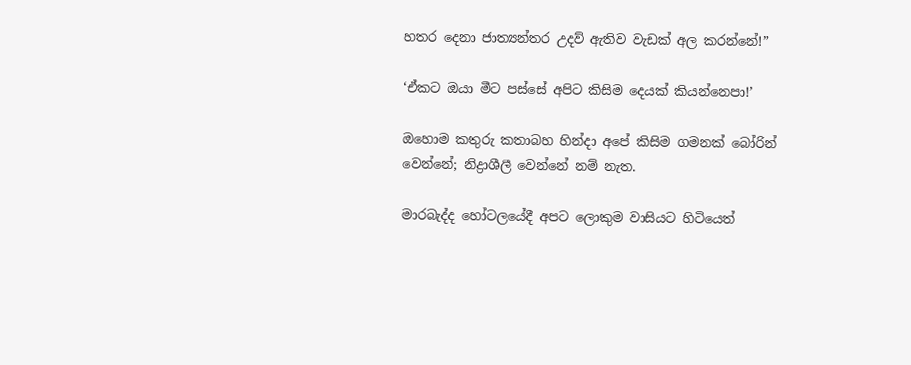හතර දෙනා ජාත්‍යන්තර උදව් ඇතිව වැඩක් අල කරන්නේ!”

‘ඒකට ඔයා මීට පස්සේ අපිට කිසිම දෙයක් කියන්නෙපා!’

ඔහොම කතුරු කතාබහ හින්දා අපේ කිසිම ගමනක් බෝරින් වෙන්නේ; නිද්‍රාශීලී වෙන්නේ නම් නැත.

මාරබැද්ද හෝටලයේදී අපට ලොකුම වාසියට හිටියෙත්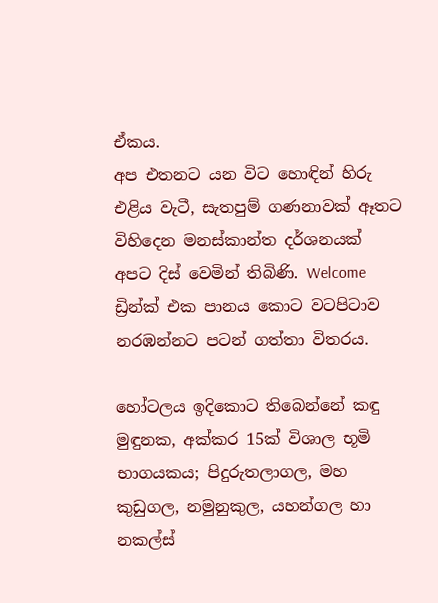ඒකය.
අප එතනට යන විට හොඳින් හිරු එළිය වැටී, සැතපුම් ගණනාවක් ඈතට විහිදෙන මනස්කාන්ත දර්ශනයක් අපට දිස් වෙමින් තිබිණි. Welcome ඩ්‍රින්ක් එක පානය කොට වටපිටාව නරඹන්නට පටන් ගත්තා විතරය.

හෝටලය ඉදිකොට තිබෙන්නේ කඳු මුඳුනක, අක්කර 15ක් විශාල භූමි භාගයකය; පිදුරුතලාගල, මහ කුඩුගල, නමුනුකුල, යහන්ගල හා නකල්ස්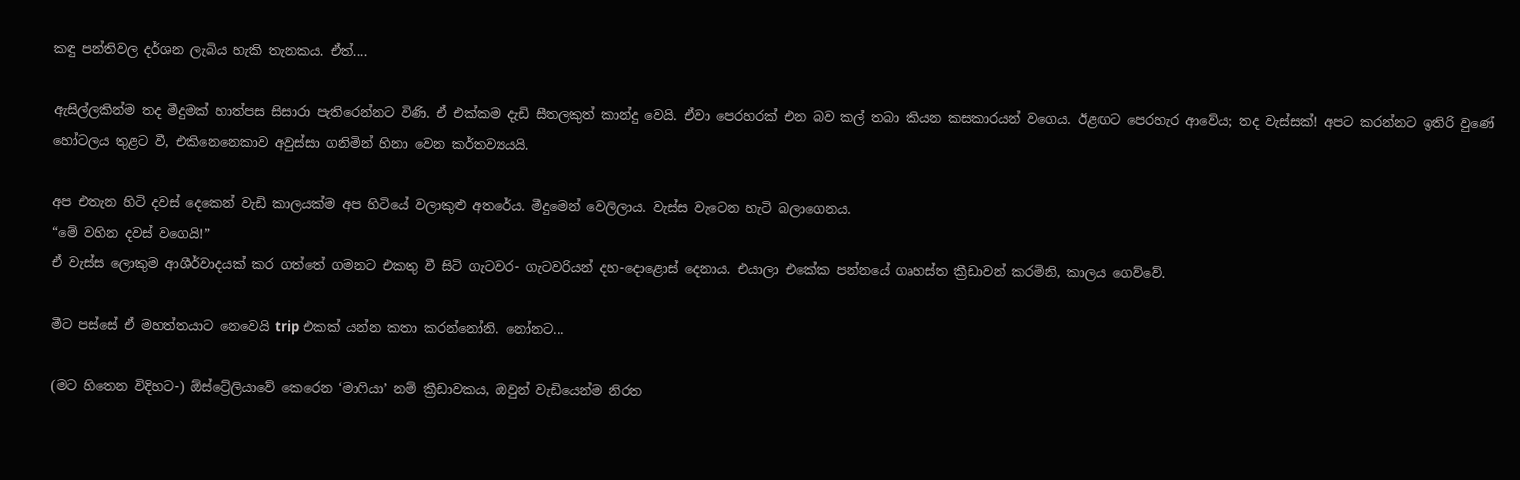කඳු පන්තිවල දර්ශන ලැබිය හැකි තැනකය. ඒත්....

ඇසිල්ලකින්ම තද මීදුමක් හාත්පස සිසාරා පැතිරෙන්නට විණි. ඒ එක්කම දැඩි සීතලකුත් කාන්දු වෙයි. ඒවා පෙරහරක් එන බව කල් තබා කියන කසකාරයන් වගෙය. ඊළඟට පෙරහැර ආවේය; තද වැස්සක්! අපට කරන්නට ඉතිරි වුණේ හෝටලය තුළට වී, එකිනෙනෙකාව අවුස්සා ගනිමින් හිනා වෙන කර්තව්‍යයයි.

අප එතැන හිටි දවස් දෙකෙන් වැඩි කාලයක්ම අප හිටියේ වලාකුළු අතරේය. මීදුමෙන් වෙලිලාය. වැස්ස වැටෙන හැටි බලාගෙනය.
“මේ වහින දවස් වගෙයි!”
ඒ වැස්ස ලොකුම ආශීර්වාදයක් කර ගත්තේ ගමනට එකතු වී සිටි ගැටවර- ගැටවරියන් දහ-දොළොස් දෙනාය. එයාලා එකේක පන්නයේ ගෘහස්ත ක්‍රීඩාවන් කරමිනි, කාලය ගෙව්වේ.

මීට පස්සේ ඒ මහත්තයාට නෙවෙයි trip එකක් යන්න කතා කරන්නෝනි. නෝනට...

(මට හිතෙන විදිහට-) ඕස්ට්‍රේලියාවේ කෙරෙන ‘මාෆියා’ නම් ක්‍රීඩාවකය, ඔවුන් වැඩියෙන්ම නිරත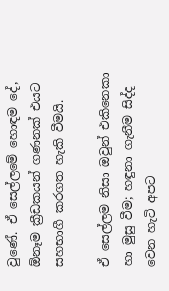වුණේ. ඒ සෙල්ලමේ හොඳම දේ, ඕනෑම ක්‍රීඩකයන් ගණනක් එයට සහභාගී කරගත හැකි වීමයි.

ඒ සෙල්ලම නිසා ඔවුන් එකිනෙකා හා මුසු වීම; හඳුනා ගැනීම සිද්ද වෙන හැටි අපට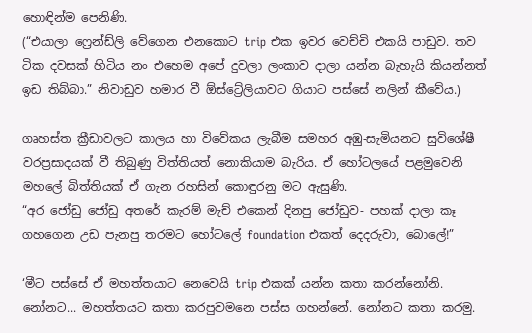හොඳින්ම පෙනිණි.
(“එයාලා ෆ්‍රෙන්ඩ්ලි වේගෙන එනකොට trip එක ඉවර වෙච්චි එකයි පාඩුව. තව ටික දවසක් හිටිය නං එහෙම අපේ දුවලා ලංකාව දාලා යන්න බැහැයි කියන්නත් ඉඩ තිබ්බා.” නිවාඩුව හමාර වී ඕස්ට්‍රේලියාවට ගියාට පස්සේ නලින් කීවේය.)

ගෘහස්ත ක්‍රීඩාවලට කාලය හා විවේකය ලැබීම සමහර අඹු-සැමියනට සුවිශේෂී වරප්‍රසාදයක් වී තිබුණු විත්තියත් නොකියාම බැරිය. ඒ හෝටලයේ පළමුවෙනි මහලේ බිත්තියක් ඒ ගැන රහසින් කොඳුරනු මට ඇසුණි.
“අර ජෝඩු ජෝඩු අතරේ කැරම් මැච් එකෙන් දිනපු ජෝඩුව- පහක් දාලා කෑ ගහගෙන උඩ පැනපු තරමට හෝටලේ foundation එකත් දෙදරුවා, බොලේ!”

‘මීට පස්සේ ඒ මහත්තයාට නෙවෙයි trip එකක් යන්න කතා කරන්නෝනි. නෝනට... මහත්තයට කතා කරපුවමනෙ පස්ස ගහන්නේ. නෝනට කතා කරමු.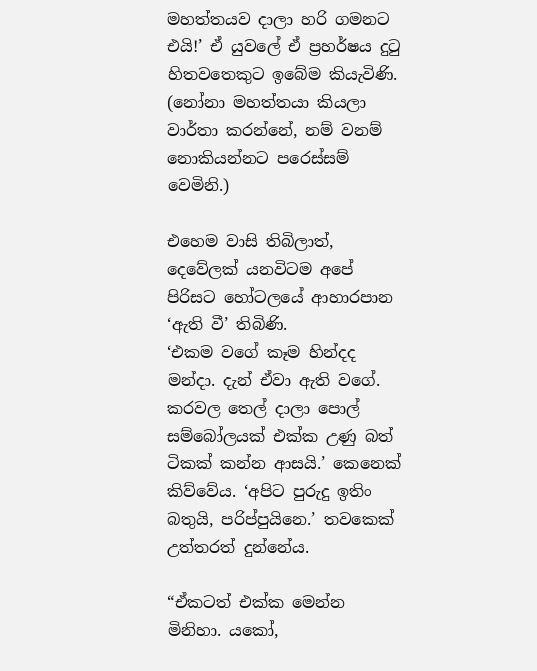මහත්තයව දාලා හරි ගමනට එයි!’ ඒ යුවලේ ඒ ප්‍රහර්ෂය දුටු හිතවතෙකුට ඉබේම කියැවිණි. (නෝනා මහත්තයා කියලා වාර්තා කරන්නේ, නම් වනම් නොකියන්නට පරෙස්සම් වෙමිනි.)

එහෙම වාසි තිබිලාත්, දෙවේලක් යනවිටම අපේ පිරිසට හෝටලයේ ආහාරපාන ‘ඇති වී’ තිබිණි.
‘එකම වගේ කෑම හින්දද මන්දා. දැන් ඒවා ඇති වගේ. කරවල තෙල් දාලා පොල් සම්බෝලයක් එක්ක උණු බත් ටිකක් කන්න ආසයි.’ කෙනෙක් කිව්වේය. ‘අපිට පුරුදු ඉතිං බතුයි, පරිප්පුයිනෙ.’ තවකෙක් උත්තරත් දුන්නේය.

“ඒකටත් එක්ක මෙන්න මිනිහා. යකෝ,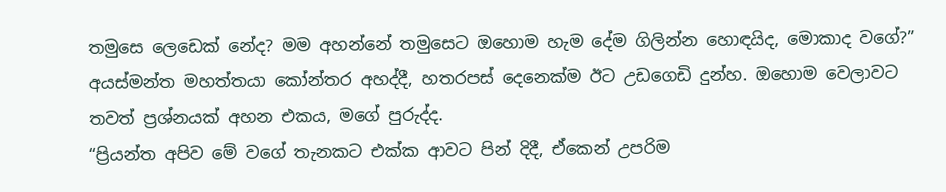තමුසෙ ලෙඩෙක් නේද? මම අහන්නේ තමුසෙට ඔහොම හැම දේම ගිලින්න හොඳයිද, මොකාද වගේ?” අයස්මන්ත මහත්තයා කෝන්තර අහද්දී, හතරපස් දෙනෙක්ම ඊට උඩගෙඩි දුන්හ. ඔහොම වෙලාවට තවත් ප්‍රශ්නයක් අහන එකය, මගේ පුරුද්ද.
“ප්‍රියන්ත අපිව මේ වගේ තැනකට එක්ක ආවට පින් දිදී, ඒකෙන් උපරිම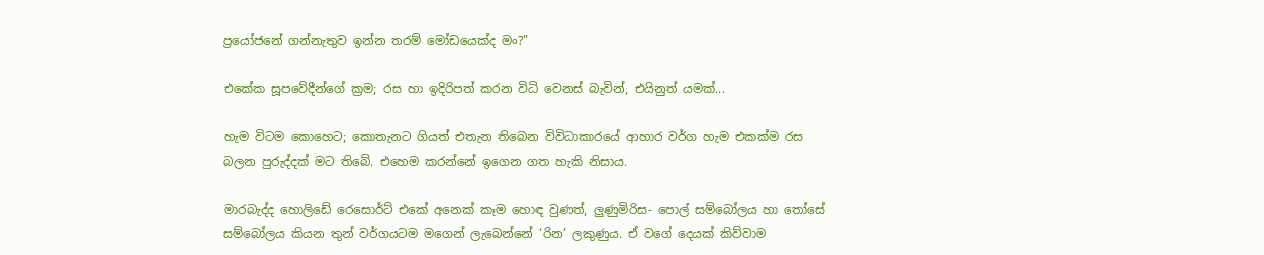ප්‍රයෝජනේ ගන්නැතුව ඉන්න තරම් මෝඩයෙක්ද මං?”

එකේක සූපවේදීන්ගේ ක්‍රම; රස හා ඉදිරිපත් කරන විධි වෙනස් බැවින්, එයිනුත් යමක්...

හැම විටම කොහෙට; කොතැනට ගියත් එතැන තිබෙන විවිධාකාරයේ ආහාර වර්ග හැම එකක්ම රස බලන පුරුද්දක් මට තිබේ. එහෙම කරන්නේ ඉගෙන ගත හැකි නිසාය.

මාරබැද්ද හොලිඩේ රෙසොර්ට් එකේ අනෙක් කෑම හොඳ වුණත්, ලුණුමිරිස- පොල් සම්බෝලය හා තෝසේ සම්බෝලය කියන තුන් වර්ගයටම මගෙන් ලැබෙන්නේ ‘රින’ ලකුණුය. ඒ වගේ දෙයක් කිව්වාම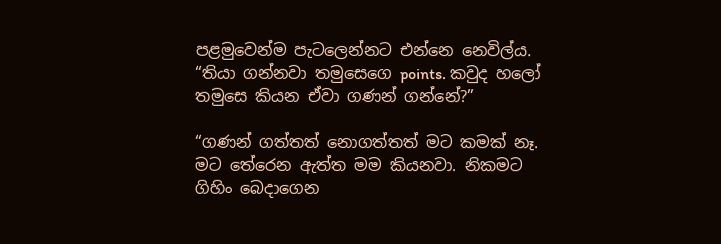පළමුවෙන්ම පැටලෙන්නට එන්නෙ නෙවිල්ය.
“තියා ගන්නවා තමුසෙගෙ points. කවුද හලෝ තමුසෙ කියන ඒවා ගණන් ගන්නේ?”

“ගණන් ගත්තත් නොගත්තත් මට කමක් නෑ. මට තේරෙන ඇත්ත මම කියනවා. නිකමට ගිහිං බෙදාගෙන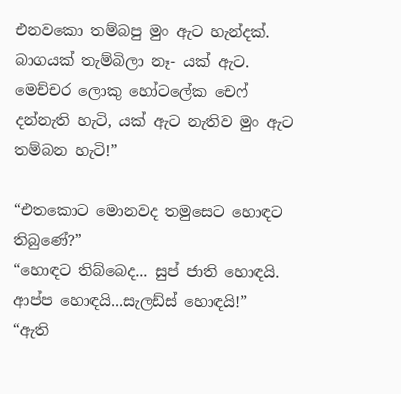එනවකො තම්බපු මුං ඇට හැන්දක්. බාගයක් තැම්බිලා නෑ- යක් ඇට. මෙච්චර ලොකු හෝටලේක චෙෆ් දන්නැති හැටි, යක් ඇට නැතිව මුං ඇට තම්බන හැටි!”

“එතකොට මොනවද තමුසෙට හොඳට තිබුණේ?”
“හොඳට තිබ්බෙද... සුප් ජාති හොඳයි. ආප්ප හොඳයි...සැලඩ්ස් හොඳයි!”
“ඇති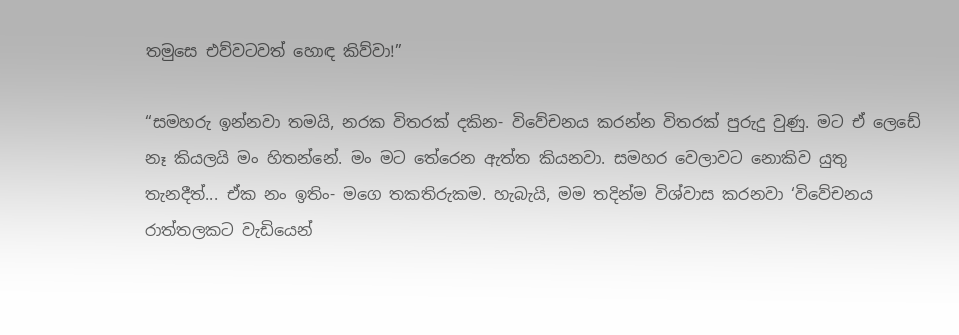තමුසෙ එව්වටවත් හොඳ කිව්වා!”

“සමහරු ඉන්නවා තමයි, නරක විතරක් දකින- විවේචනය කරන්න විතරක් පුරුදු වුණු. මට ඒ ලෙඩේ නෑ කියලයි මං හිතන්නේ. මං මට තේරෙන ඇත්ත කියනවා. සමහර වෙලාවට නොකිව යුතු තැනදීත්... ඒක නං ඉතිං- මගෙ තකතිරුකම. හැබැයි, මම තදින්ම විශ්වාස කරනවා ‘විවේචනය රාත්තලකට වැඩියෙන්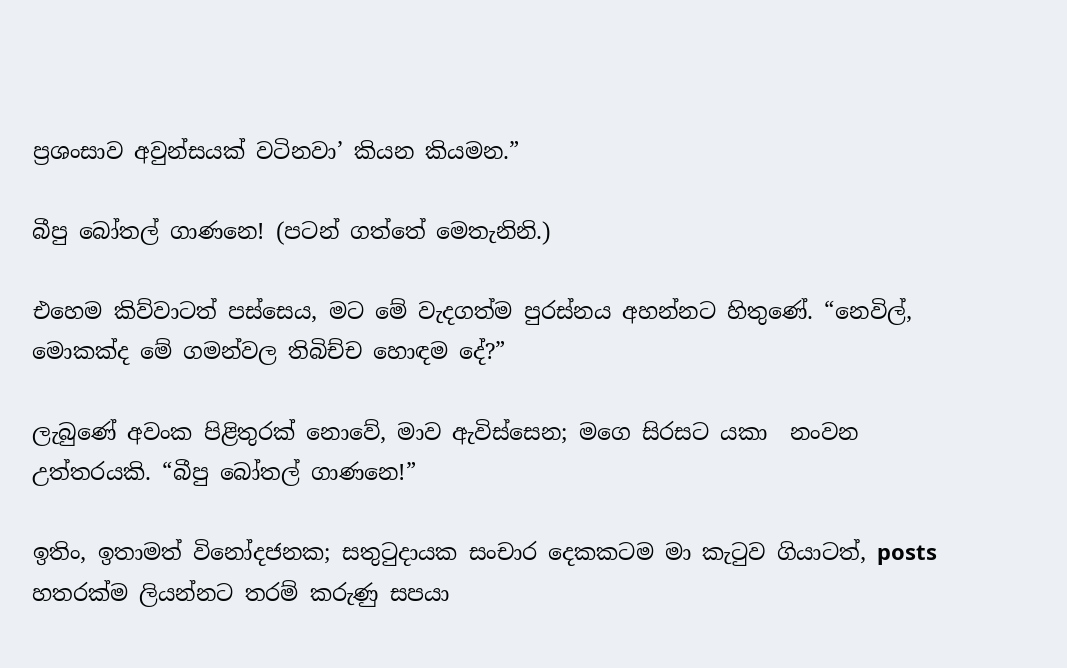ප්‍රශංසාව අවුන්සයක් වටිනවා’ කියන කියමන.”

බීපු බෝතල් ගාණනෙ! (පටන් ගත්තේ මෙතැනිනි.)

එහෙම කිව්වාටත් පස්සෙය, මට මේ වැදගත්ම පුරස්නය අහන්නට හිතුණේ. “නෙවිල්, මොකක්ද මේ ගමන්වල තිබිච්ච හොඳම දේ?”

ලැබුණේ අවංක පිළිතුරක් නොවේ, මාව ඇවිස්සෙන; මගෙ සිරසට යකා  නංවන උත්තරයකි. “බීපු බෝතල් ගාණනෙ!”

ඉතිං, ඉතාමත් විනෝදජනක; සතුටුදායක සංචාර දෙකකටම මා කැටුව ගියාටත්, posts හතරක්ම ලියන්නට තරම් කරුණු සපයා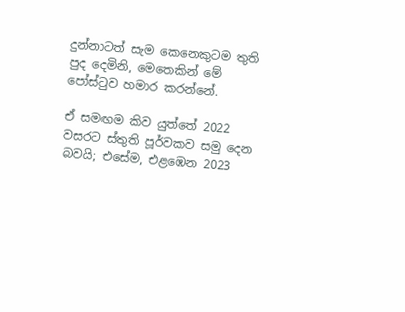දුන්නාටත් සැම කෙනෙකුටම තුති පුද දෙමිනි, මෙතෙකින් මේ පෝස්ටුව හමාර කරන්නේ.

ඒ සමඟම කිව යුත්තේ 2022 වසරට ස්තුති පූර්වකව සමු දෙන බවයි; එසේම, එළඹෙන 2023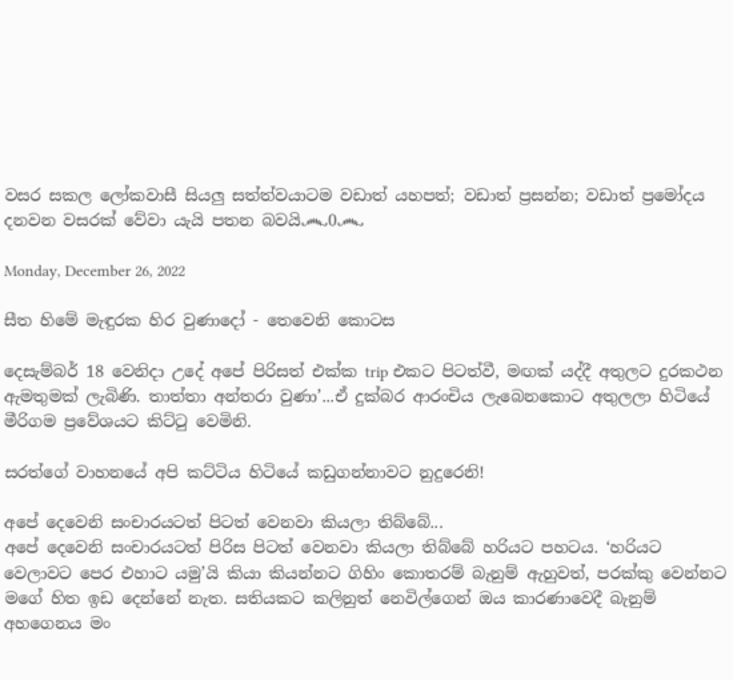වසර සකල ලෝකවාසී සියලු සත්ත්වයාටම වඩාත් යහපත්; වඩාත් ප්‍රසන්න; වඩාත් ප්‍රමෝදය දනවන වසරක් වේවා යැයි පතන බවයි෴0෴

Monday, December 26, 2022

සීත හිමේ මැඳුරක හිර වුණාදෝ - තෙවෙනි කොටස

දෙසැම්බර් 18 වෙනිදා උදේ අපේ පිරිසත් එක්ක trip එකට පිටත්වී, මඟක් යද්දී අතුලට දුරකථන ඇමතුමක් ලැබිණි. තාත්තා අන්තරා වුණා’...ඒ දුක්බර ආරංචිය ලැබෙනකොට අතුලලා හිටියේ මීරිගම ප්‍රවේශයට කිට්ටු වෙමිනි.

සරත්ගේ වාහනයේ අපි කට්ටිය හිටියේ කඩුගන්නාවට නුදුරෙනි!

අපේ දෙවෙනි සංචාරයටත් පිටත් වෙනවා කියලා තිබ්බේ...
අපේ දෙවෙනි සංචාරයටත් පිරිස පිටත් වෙනවා කියලා තිබ්බේ හරියට පහටය. ‘හරියට වෙලාවට පෙර එහාට යමු’යි කියා කියන්නට ගිහිං කොතරම් බැනුම් ඇහුවත්, පරක්කු වෙන්නට මගේ හිත ඉඩ දෙන්නේ නැත. සතියකට කලිනුත් නෙවිල්ගෙන් ඔය කාරණාවෙදී බැනුම් අහගෙනය මං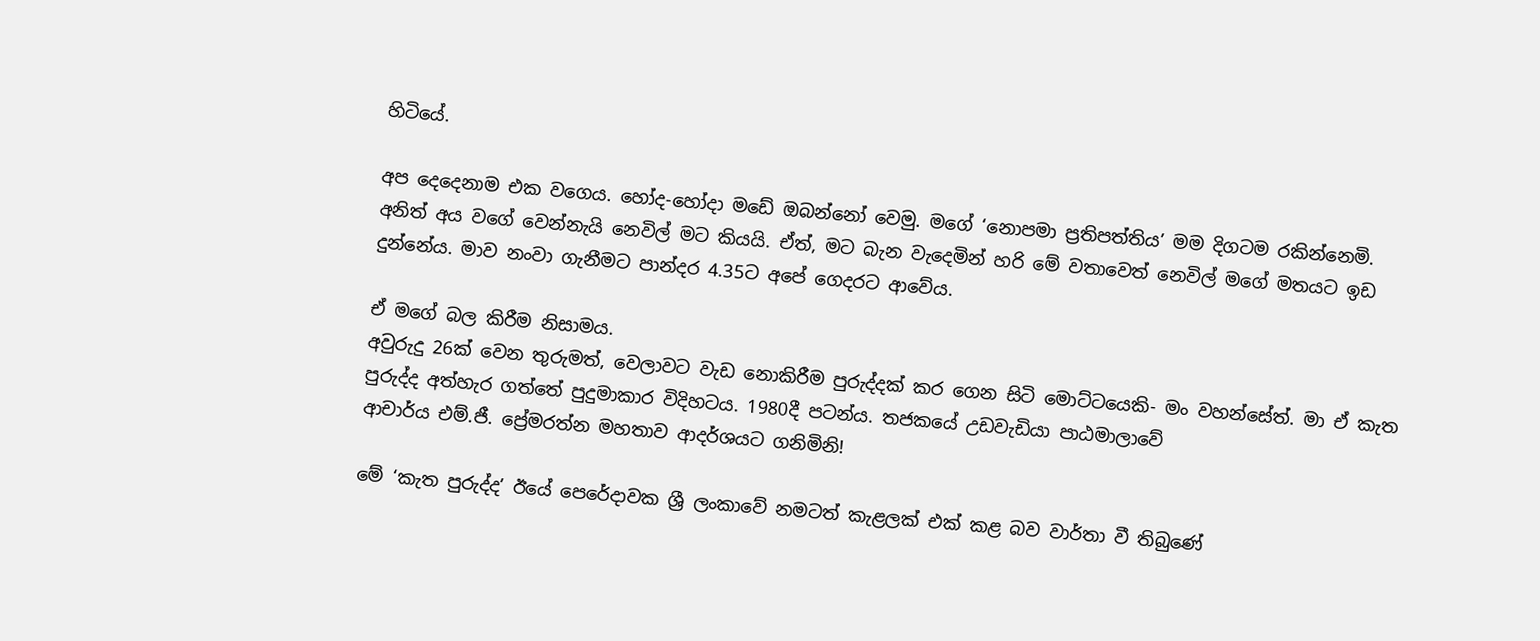හිටියේ.

අප දෙදෙනාම එක වගෙය. හෝද-හෝදා මඩේ ඔබන්නෝ වෙමු. මගේ ‘නොපමා ප්‍රතිපත්තිය’ මම දිගටම රකින්නෙමි. අනිත් අය වගේ වෙන්නැයි නෙවිල් මට කියයි. ඒත්, මට බැන වැදෙමින් හරි මේ වතාවෙත් නෙවිල් මගේ මතයට ඉඩ දුන්නේය. මාව නංවා ගැනීමට පාන්දර 4.35ට අපේ ගෙදරට ආවේය.

ඒ මගේ බල කිරීම නිසාමය.
අවුරුදු 26ක් වෙන තුරුමත්, වෙලාවට වැඩ නොකිරීම පුරුද්දක් කර ගෙන සිටි මොට්ටයෙකි- මං වහන්සේත්. මා ඒ කැත පුරුද්ද අත්හැර ගත්තේ පුදුමාකාර විදිහටය. 1980දී පටන්ය. තජකයේ උඩවැඩියා පාඨමාලාවේ
ආචාර්ය එම්.ජී. ප්‍රේමරත්න මහතාව ආදර්ශයට ගනිමිනි!

මේ ‘කැත පුරුද්ද’ ඊයේ පෙරේදාවක ශ්‍රී ලංකාවේ නමටත් කැළලක් එක් කළ බව වාර්තා වී තිබුණේ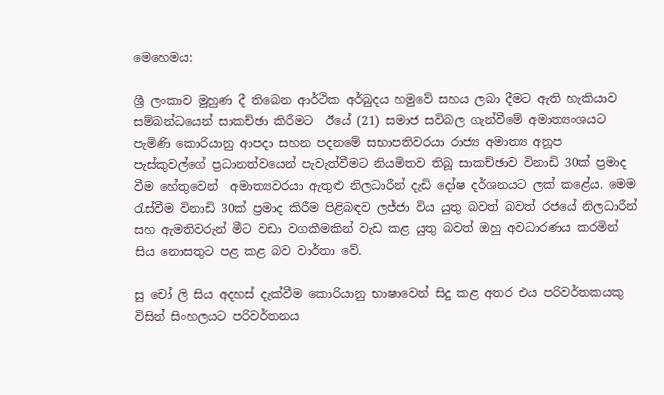මෙහෙමය:

ශ්‍රී ලංකාව මුහුණ දී තිබෙන ආර්ථික අර්බුදය හමුවේ සහය ලබා දීමට ඇති හැකියාව සම්බන්ධයෙන් සාකච්ඡා කිරීමට  ඊයේ (21) සමාජ සවිබල ගැන්වීමේ අමාත්‍යංශයට පැමිණි කොරියානු ආපදා සහන පදනමේ සභාපතිවරයා රාජ්‍ය අමාත්‍ය අනූප පැස්කුවල්ගේ ප්‍රධානත්වයෙන් පැවැත්වීමට නියමිතව තිබූ සාකච්ඡාව විනාඩි 30ක් ප්‍රමාද වීම හේතුවෙන්  අමාත්‍යවරයා ඇතුළු නිලධාරීන් දැඩි දෝෂ දර්ශනයට ලක් කළේය. මෙම රැස්වීම විනාඩි 30ක් ප්‍රමාද කිරීම පිළිබඳව ලජ්ජා විය යුතු බවත් බවත් රජයේ නිලධාරීන් සහ ඇමතිවරුන් මීට වඩා වගකීමකින් වැඩ කළ යුතු බවත් ඔහු අවධාරණය කරමින් සිය නොසතුට පළ කළ බව වාර්තා වේ.

සු චෝ ලි සිය අදහස් දැක්වීම කොරියානු භාෂාවෙන් සිදු කළ අතර එය පරිවර්තකයකු විසින් සිංහලයට පරිවර්තනය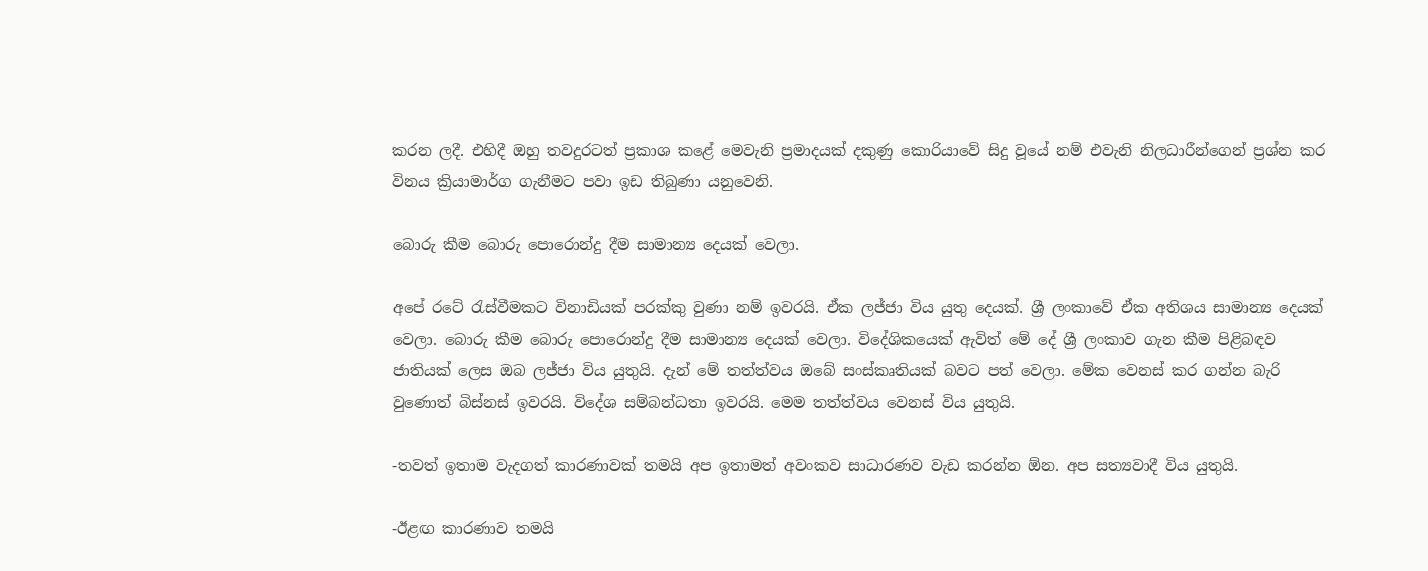කරන ලදී. එහිදී ඔහු තවදුරටත් ප්‍රකාශ කළේ මෙවැනි ප්‍රමාදයක් දකුණු කොරියාවේ සිදු වූයේ නම් එවැනි නිලධාරීන්ගෙන් ප්‍රශ්න කර විනය ක්‍රියාමාර්ග ගැනීමට පවා ඉඩ තිබුණා යනුවෙනි.

බොරු කීම බොරු පොරොන්දු දීම සාමාන්‍ය දෙයක් වෙලා.

අපේ රටේ රැස්වීමකට විනාඩියක් පරක්කු වුණා නම් ඉවරයි. ඒක ලජ්ජා විය යුතු දෙයක්. ශ්‍රී ලංකාවේ ඒක අතිශය සාමාන්‍ය දෙයක් වෙලා. බොරු කීම බොරු පොරොන්දු දීම සාමාන්‍ය දෙයක් වෙලා. විදේශිකයෙක් ඇවිත් මේ දේ ශ්‍රී ලංකාව ගැන කීම පිළිබඳව ජාතියක් ලෙස ඔබ ලජ්ජා විය යුතුයි. දැන් මේ තත්ත්වය ඔබේ සංස්කෘතියක් බවට පත් වෙලා. මේක වෙනස් කර ගන්න බැරි වුණොත් බිස්නස් ඉවරයි. විදේශ සම්බන්ධතා ඉවරයි. මෙම තත්ත්වය වෙනස් විය යුතුයි.

-තවත් ඉතාම වැදගත් කාරණාවක් තමයි අප ඉතාමත් අවංකව සාධාරණව වැඩ කරන්න ඕන. අප සත්‍යවාදී විය යුතුයි.

-ඊළඟ කාරණාව තමයි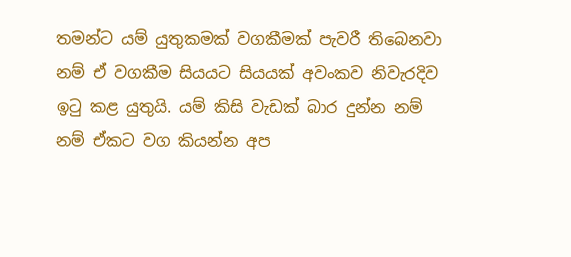තමන්ට යම් යුතුකමක් වගකීමක් පැවරී තිබෙනවා නම් ඒ වගකීම සියයට සියයක් අවංකව නිවැරදිව ඉටු කළ යුතුයි. යම් කිසි වැඩක් බාර දුන්න නම් නම් ඒකට වග කියන්න අප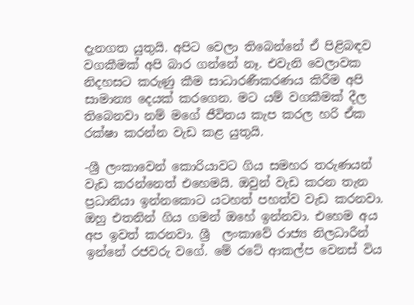දැනගත යුතුයි. අපිට වෙලා තිබෙන්නේ ඒ පිළිබඳව වගකීමක් අපි බාර ගන්නේ නෑ. එවැනි වෙලාවක නිදහසට කරුණු කීම සාධාරණීකරණය කිරීම අපි සාමාන්‍ය දෙයක් කරගෙන. මට යම් වගකීමක් දීල තිබෙනවා නම් මගේ ජීවිතය කැප කරල හරි ඒක රක්ෂා කරන්න වැඩ කළ යුතුයි.

-ශ්‍රී ලංකාවෙන් කොරියාවට ගිය සමහර තරුණයන් වැඩ කරන්නෙත් එහෙමයි. ඔවුන් වැඩ කරන තැන ප්‍රධානියා ඉන්නකොට යටහත් පහත්ව වැඩ කරනවා. ඔහු එතනින් ගිය ගමන් ඔහේ ඉන්නවා. එහෙම අය අප ඉවත් කරනවා. ශ්‍රී  ලංකාවේ රාජ්‍ය නිලධාරීන් ඉන්නේ රජවරු වගේ. මේ රටේ ආකල්ප වෙනස් විය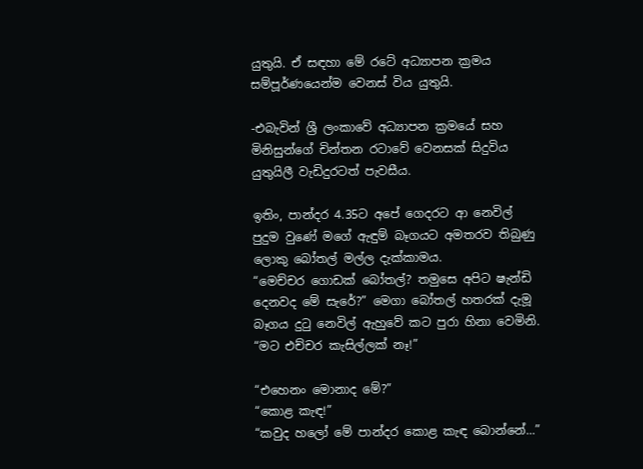යුතුයි. ඒ සඳහා මේ රටේ අධ්‍යාපන ක්‍රමය සම්පූර්ණයෙන්ම වෙනස් විය යුතුයි.

-එබැවින් ශ්‍රී ලංකාවේ අධ්‍යාපන ක්‍රමයේ සහ මිනිසුන්ගේ චින්තන රටාවේ වෙනසක් සිදුවිය යුතුයිලී වැඩිදුරටත් පැවසීය.

ඉතිං, පාන්දර 4.35ට අපේ ගෙදරට ආ නෙවිල් පුදුම වුණේ මගේ ඇඳුම් බෑගයට අමතරව තිබුණු ලොකු බෝතල් මල්ල දැක්කාමය.
“මෙච්චර ගොඩක් බෝතල්? තමුසෙ අපිට ෂැන්ඩි දෙනවද මේ සැරේ?” මෙගා බෝතල් හතරක් දැමූ බෑගය දුටු නෙවිල් ඇහුවේ කට පුරා හිනා වෙමිනි.
“මට එච්චර කැසිල්ලක් නෑ!”

“එහෙනං මොනාද මේ?”
“කොළ කැඳ!”
“කවුද හලෝ මේ පාන්දර කොළ කැඳ බොන්නේ...”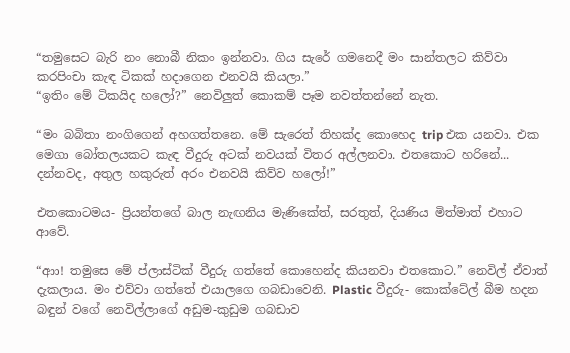“තමුසෙට බැරි නං නොබී නිකං ඉන්නවා. ගිය සැරේ ගමනෙදී මං සාන්තලට කිව්වා කරපිංචා කැඳ ටිකක් හදාගෙන එනවයි කියලා.”
“ඉතිං මේ ටිකයිද හලෝ?” නෙවිලුත් කොකම් පෑම නවත්තන්නේ නැත.

“මං බබිතා නංගිගෙන් අහගත්තනෙ. මේ සැරෙත් තිහක්ද කොහෙද trip එක යනවා. එක මෙගා බෝතලයකට කැඳ වීදුරු අටක් නවයක් විතර අල්ලනවා. එතකොට හරිනේ... දන්නවද, අතුල හකුරුත් අරං එනවයි කිව්ව හලෝ!”

එතකොටමය- ප්‍රියන්තගේ බාල නැඟනිය මැණිකේත්, සරතුත්, දියණිය මිත්මාත් එහාට ආවේ.

“ආා! තමුසෙ මේ ප්ලාස්ටික් වීදුරු ගත්තේ කොහෙන්ද කියනවා එතකොට.” නෙවිල් ඒවාත් දැකලාය. මං එව්වා ගත්තේ එයාලගෙ ගබඩාවෙනි. Plastic වීදුරු- කොක්ටේල් බීම හදන බඳුන් වගේ නෙවිල්ලාගේ අඩුම-කුඩුම ගබඩාව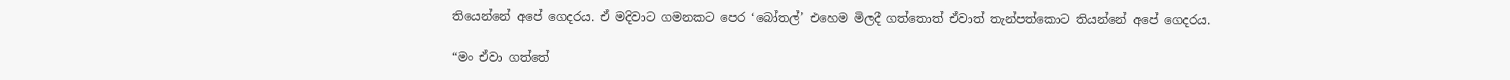තියෙන්නේ අපේ ගෙදරය. ඒ මදිවාට ගමනකට පෙර ‘බෝතල්’ එහෙම මිලදී ගත්තොත් ඒවාත් තැන්පත්කොට තියන්නේ අපේ ගෙදරය.

“මං ඒවා ගත්තේ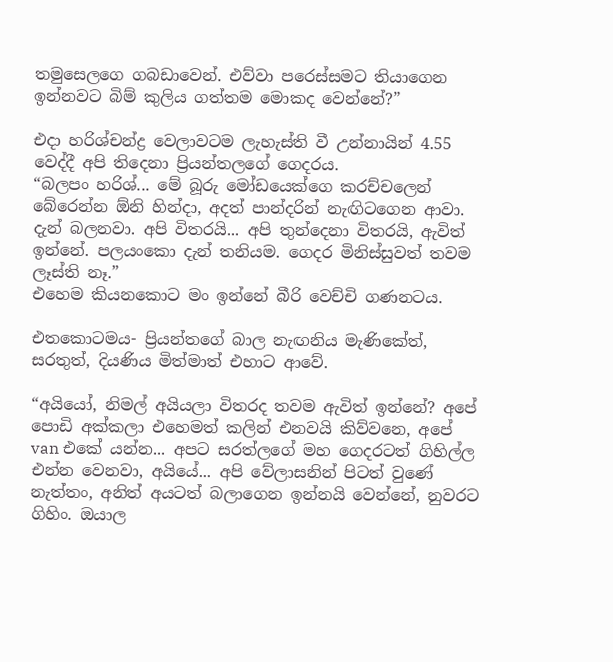තමුසෙලගෙ ගබඩාවෙන්. එව්වා පරෙස්සමට තියාගෙන ඉන්නවට බිම් කුලිය ගත්තම මොකද වෙන්නේ?”

එදා හරිශ්චන්ද්‍ර වෙලාවටම ලැහැස්ති වී උන්නායින් 4.55 වෙද්දී අපි තිදෙනා ප්‍රියන්තලගේ ගෙදරය.
“බලපං හරිශ්... මේ බූරු මෝඩයෙක්ගෙ කරච්චලෙන් බේරෙන්න ඕනි හින්දා, අදත් පාන්දරින් නැඟිටගෙන ආවා. දැන් බලනවා. අපි විතරයි... අපි තුන්දෙනා විතරයි, ඇවිත් ඉන්නේ. පලයංකො දැන් තනියම. ගෙදර මිනිස්සුවත් තවම ලෑස්ති නෑ.”
එහෙම කියනකොට මං ඉන්නේ බීරි වෙච්චි ගණනටය.

එතකොටමය- ප්‍රියන්තගේ බාල නැඟනිය මැණිකේත්, සරතුත්, දියණිය මිත්මාත් එහාට ආවේ.

“අයියෝ, නිමල් අයියලා විතරද තවම ඇවිත් ඉන්නේ? අපේ පොඩි අක්කලා එහෙමත් කලින් එනවයි කිව්වනෙ, අපේ van එකේ යන්න... අපට සරත්ලගේ මහ ගෙදරටත් ගිහිල්ල එන්න වෙනවා, අයියේ... අපි වේලාසනින් පිටත් වුණේ නැත්තං, අනිත් අයටත් බලාගෙන ඉන්නයි වෙන්නේ, නුවරට ගිහිං. ඔයාල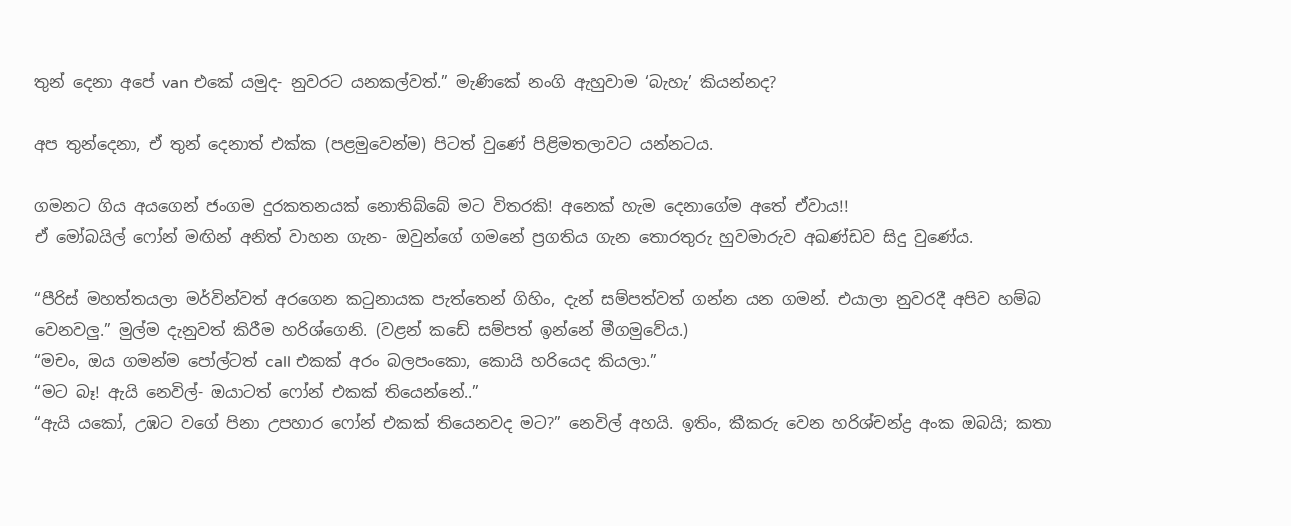තුන් දෙනා අපේ van එකේ යමුද- නුවරට යනකල්වත්.” මැණිකේ නංගි ඇහුවාම ‘බැහැ’ කියන්නද?

අප තුන්දෙනා, ඒ තුන් දෙනාත් එක්ක (පළමුවෙන්ම) පිටත් වුණේ පිළිමතලාවට යන්නටය.

ගමනට ගිය අයගෙන් ජංගම දුරකතනයක් නොතිබ්බේ මට විතරකි! අනෙක් හැම දෙනාගේම අතේ ඒවාය!!
ඒ මෝබයිල් ෆෝන් මඟින් අනිත් වාහන ගැන- ඔවුන්ගේ ගමනේ ප්‍රගතිය ගැන තොරතුරු හුවමාරුව අඛණ්ඩව සිදු වුණේය.

“පීරිස් මහත්තයලා මර්වින්වත් අරගෙන කටුනායක පැත්තෙන් ගිහිං, දැන් සම්පත්වත් ගන්න යන ගමන්. එයාලා නුවරදී අපිව හම්බ වෙනවලු.” මුල්ම දැනුවත් කිරීම හරිශ්ගෙනි. (වළන් කඩේ සම්පත් ඉන්නේ මීගමුවේය.)
“මචං, ඔය ගමන්ම පෝල්ටත් call එකක් අරං බලපංකො, කොයි හරියෙද කියලා.”
“මට බෑ! ඇයි නෙවිල්- ඔයාටත් ෆෝන් එකක් තියෙන්නේ..”
“ඇයි යකෝ, උඹට වගේ පිනා උපහාර ෆෝන් එකක් තියෙනවද මට?” නෙවිල් අහයි. ඉතිං, කීකරු වෙන හරිශ්චන්ද්‍ර අංක ඔබයි; කතා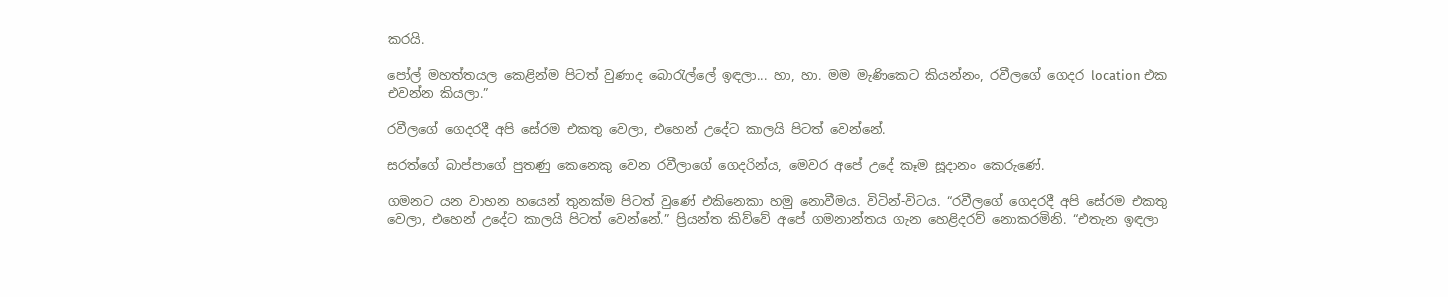කරයි.

පෝල් මහත්තයල කෙළින්ම පිටත් වුණාද බොරැල්ලේ ඉඳලා... හා, හා. මම මැණිකෙට කියන්නං, රවීලගේ ගෙදර location එක එවන්න කියලා.”

රවීලගේ ගෙදරදී අපි සේරම එකතු වෙලා, එහෙන් උදේට කාලයි පිටත් වෙන්නේ.

සරත්ගේ බාප්පාගේ පුතණු කෙනෙකු වෙන රවීලාගේ ගෙදරින්ය, මෙවර අපේ උදේ කෑම සූදානං කෙරුණේ.

ගමනට යන වාහන හයෙන් තුනක්ම පිටත් වුණේ එකිනෙකා හමු නොවීමය. විටින්-විටය. “රවීලගේ ගෙදරදී අපි සේරම එකතු වෙලා, එහෙන් උදේට කාලයි පිටත් වෙන්නේ.” ප්‍රියන්ත කිව්වේ අපේ ගමනාන්තය ගැන හෙළිදරව් නොකරමිනි. “එතැන ඉඳලා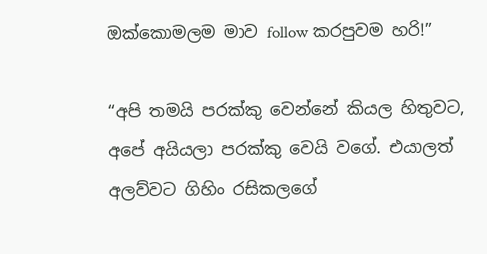ඔක්කොමලම මාව follow කරපුවම හරි!”

“අපි තමයි පරක්කු වෙන්නේ කියල හිතුවට, අපේ අයියලා පරක්කු වෙයි වගේ. එයාලත් අලව්වට ගිහිං රසිකලගේ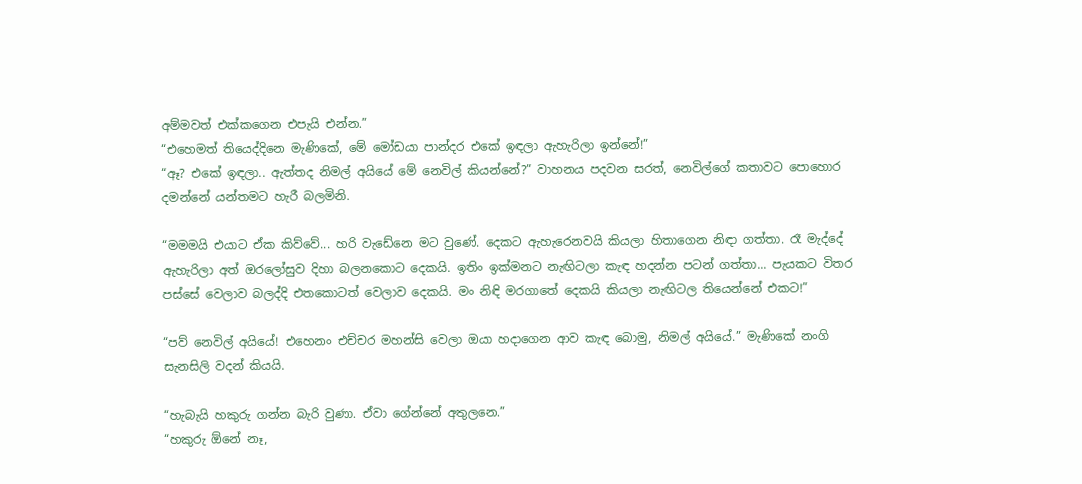අම්මවත් එක්කගෙන එපැයි එන්න.”
“එහෙමත් තියෙද්දිනෙ මැණිකේ, මේ මෝඩයා පාන්දර එකේ ඉඳලා ඇහැරිලා ඉන්නේ!”
“ඈ? එකේ ඉඳලා.. ඇත්තද නිමල් අයියේ මේ නෙවිල් කියන්නේ?” වාහනය පදවන සරත්, නෙවිල්ගේ කතාවට පොහොර දමන්නේ යන්තමට හැරී බලමිනි.

“මමමයි එයාට ඒක කිව්වේ... හරි වැඩේනෙ මට වුණේ. දෙකට ඇහැරෙනවයි කියලා හිතාගෙන නිඳා ගත්තා. රෑ මැද්දේ ඇහැරිලා අත් ඔරලෝසුව දිහා බලනකොට දෙකයි. ඉතිං ඉක්මනට නැඟිටලා කැඳ හදන්න පටන් ගත්තා... පැයකට විතර පස්සේ වෙලාව බලද්දි එතකොටත් වෙලාව දෙකයි. මං නිඳි මරගාතේ දෙකයි කියලා නැඟිටල තියෙන්නේ එකට!”

“පව් නෙවිල් අයියේ! එහෙනං එච්චර මහන්සි වෙලා ඔයා හදාගෙන ආව කැඳ බොමු, නිමල් අයියේ.” මැණිකේ නංගි සැනසිලි වදන් කියයි.

“හැබැයි හකුරු ගන්න බැරි වුණා. ඒවා ගේන්නේ අතුලනෙ.”
“හකුරු ඕනේ නෑ,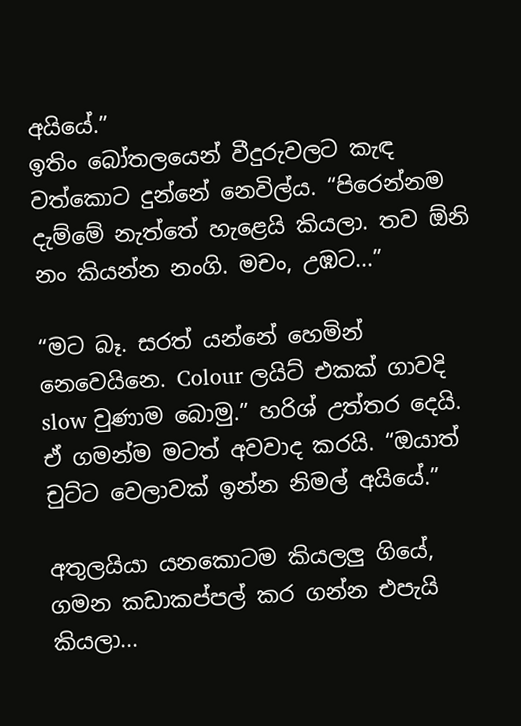අයියේ.”
ඉතිං බෝතලයෙන් වීදුරුවලට කැඳ වත්කොට දුන්නේ නෙවිල්ය. “පිරෙන්නම දැම්මේ නැත්තේ හැළෙයි කියලා. තව ඕනි නං කියන්න නංගි. මචං, උඹට...”

“මට බෑ. සරත් යන්නේ හෙමින් නෙවෙයිනෙ. Colour ලයිට් එකක් ගාවදි slow වුණාම බොමු.” හරිශ් උත්තර දෙයි. ඒ ගමන්ම මටත් අවවාද කරයි. “ඔයාත් චුට්ට වෙලාවක් ඉන්න නිමල් අයියේ.”

අතුලයියා යනකොටම කියලලු ගියේ, ගමන කඩාකප්පල් කර ගන්න එපැයි කියලා...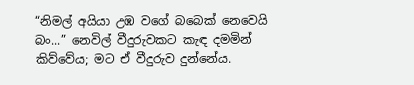“නිමල් අයියා උඹ වගේ බබෙක් නෙවෙයි බං...” නෙවිල් වීදුරුවකට කැඳ දමමින් කිව්වේය; මට ඒ වීදුරුව දුන්නේය.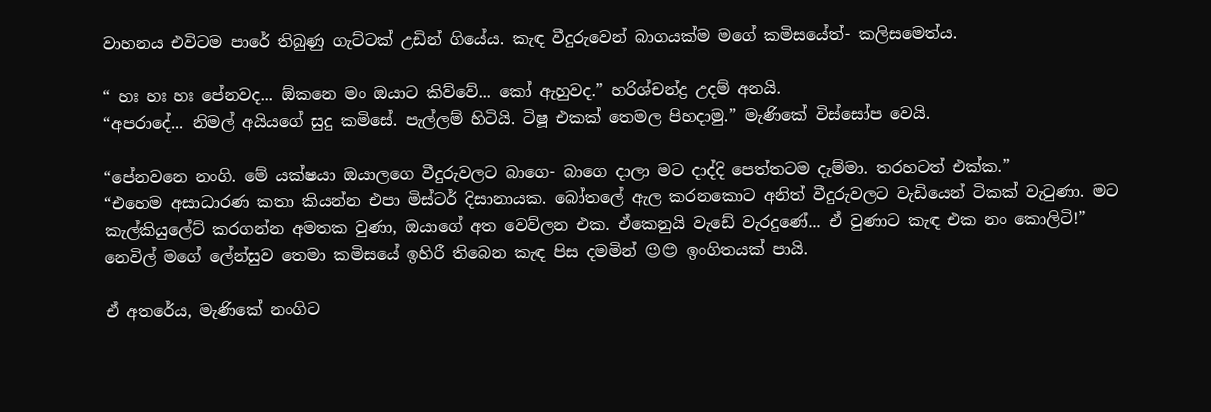වාහනය එවිටම පාරේ තිබුණු ගැට්ටක් උඩින් ගියේය. කැඳ වීදුරුවෙන් බාගයක්ම මගේ කමිසයේත්- කලිසමෙත්ය.

“ හඃ හඃ හඃ පේනවද... ඕකනෙ මං ඔයාට කිව්වේ... කෝ ඇහුවද.” හරිශ්චන්ද්‍ර උදම් අනයි.
“අපරාදේ... නිමල් අයියගේ සුදු කමිසේ. පැල්ලම් හිටියි. ටිෂූ එකක් තෙමල පිහදාමු.” මැණිකේ විස්සෝප වෙයි.

“පේනවනෙ නංගි. මේ යක්ෂයා ඔයාලගෙ වීදුරුවලට බාගෙ- බාගෙ දාලා මට දාද්දි පෙත්තටම දැම්මා. තරහටත් එක්ක.”
“එහෙම අසාධාරණ කතා කියන්න එපා මිස්ටර් දිසානායක. බෝතලේ ඇල කරනකොට අනිත් වීදුරුවලට වැඩියෙන් ටිකක් වැටුණා. මට කැල්කියුලේට් කරගන්න අමතක වුණා, ඔයාගේ අත වෙව්ලන එක. ඒකෙනුයි වැඩේ වැරදුණේ... ඒ වුණාට කැඳ එක නං කොලිටි!”
නෙවිල් මගේ ලේන්සුව තෙමා කමිසයේ ඉහිරී තිබෙන කැඳ පිස දමමින් 😉😊 ඉංගිතයක් පායි.

ඒ අතරේය, මැණිකේ නංගිට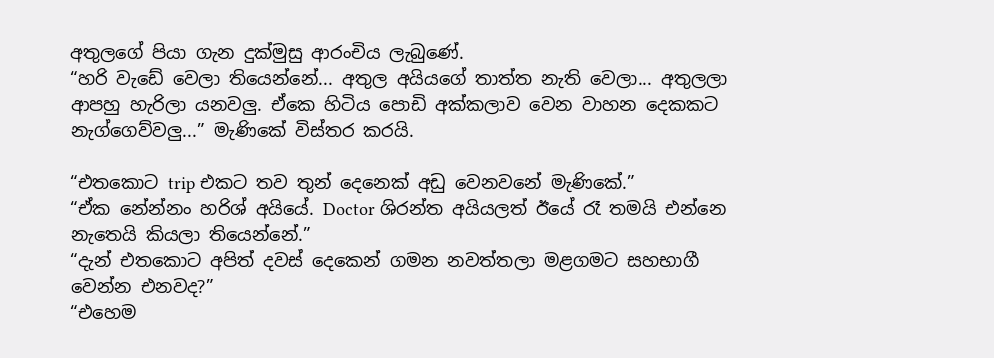අතුලගේ පියා ගැන දුක්මුසු ආරංචිය ලැබුණේ.
“හරි වැඩේ වෙලා තියෙන්නේ... අතුල අයියගේ තාත්ත නැති වෙලා... අතුලලා ආපහු හැරිලා යනවලු. ඒකෙ හිටිය පොඩි අක්කලාව වෙන වාහන දෙකකට නැග්ගෙව්වලු...” මැණිකේ විස්තර කරයි.

“එතකොට trip එකට තව තුන් දෙනෙක් අඩු වෙනවනේ මැණිකේ.”
“ඒක නේන්නං හරිශ් අයියේ. Doctor ශිරන්ත අයියලත් ඊයේ රෑ තමයි එන්නෙ නැතෙයි කියලා තියෙන්නේ.”
“දැන් එතකොට අපිත් දවස් දෙකෙන් ගමන නවත්තලා මළගමට සහභාගී වෙන්න එනවද?”
“එහෙම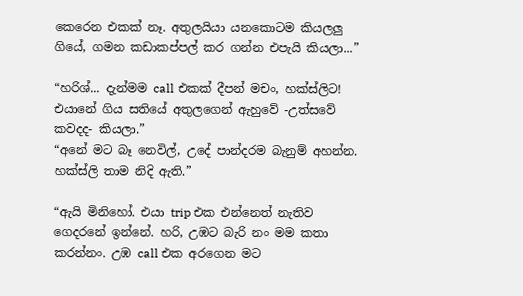කෙරෙන එකක් නෑ. අතුලයියා යනකොටම කියලලු ගියේ, ගමන කඩාකප්පල් කර ගන්න එපැයි කියලා...”

“හරිශ්... දැන්මම call එකක් දීපන් මචං, හක්ස්ලිට! එයානේ ගිය සතියේ අතුලගෙන් ඇහුවේ -උත්සවේ කවදද- කියලා.”
“අනේ මට බෑ නෙවිල්, උදේ පාන්දරම බැනුම් අහන්න. හක්ස්ලි තාම නිදි ඇති.”

“ඇයි මිනිහෝ. එයා trip එක එන්නෙත් නැතිව ගෙදරනේ ඉන්නේ. හරි, උඹට බැරි නං මම කතා කරන්නං. උඹ call එක අරගෙන මට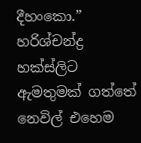දීහංකො.” හරිශ්චන්ද්‍ර හක්ස්ලිට ඇමතුමක් ගත්තේ නෙවිල් එහෙම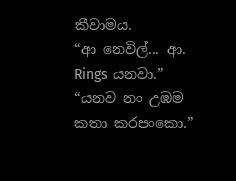කීවාමය.
“ආ නෙවිල්... ආ. Rings යනවා.”
“යනව නං උඹම කතා කරපංකො.”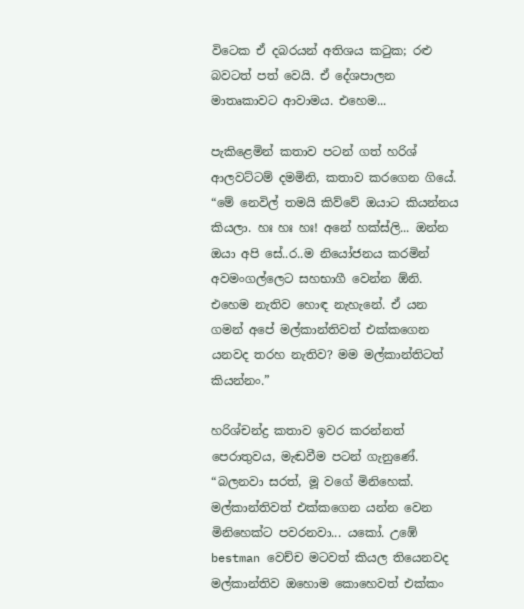විටෙක ඒ දබරයන් අතිශය කටුක; රළු බවටත් පත් වෙයි. ඒ දේශපාලන මාතෘකාවට ආවාමය. එහෙම...

පැකිළෙමින් කතාව පටන් ගත් හරිශ් ආලවට්ටම් දමමිනි, කතාව කරගෙන ගියේ. “මේ නෙවිල් තමයි කිව්වේ ඔයාට කියන්නය කියලා. හඃ හඃ හඃ! අනේ හක්ස්ලි... ඔන්න ඔයා අපි සේ..ර..ම නියෝජනය කරමින් අවමංගල්ලෙට සහභාගී වෙන්න ඕනි. එහෙම නැතිව හොඳ නැහැනේ. ඒ යන ගමන් අපේ මල්කාන්තිවත් එක්කගෙන යනවද තරහ නැතිව? මම මල්කාන්තිටත් කියන්නං.”

හරිශ්චන්ද්‍ර කතාව ඉවර කරන්නත් පෙරාතුවය, මැඬවීම පටන් ගැනුණේ.
“බලනවා සරත්, මූ වගේ මිනිහෙක්. මල්කාන්තිවත් එක්කගෙන යන්න වෙන මිනිහෙක්ට පවරනවා... යකෝ. උඹේ
bestman වෙච්ච මටවත් කියල තියෙනවද මල්කාන්තිව ඔහොම කොහෙවත් එක්කං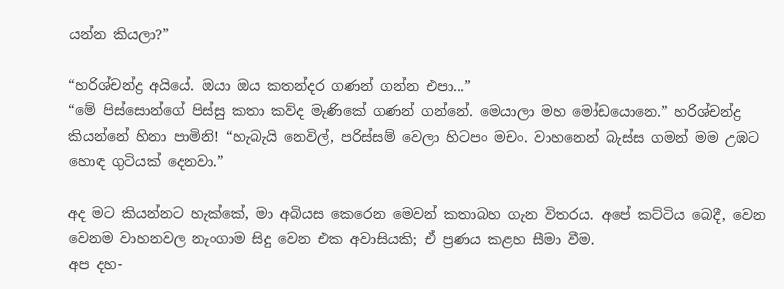යන්න කියලා?”

“හරිශ්චන්ද්‍ර අයියේ. ඔයා ඔය කතන්දර ගණන් ගන්න එපා...”
“මේ පිස්සොන්ගේ පිස්සු කතා කව්ද මැණිකේ ගණන් ගන්නේ. මෙයාලා මහ මෝඩයොනෙ.” හරිශ්චන්ද්‍ර කියන්නේ හිනා පාමිනි! “හැබැයි නෙවිල්, පරිස්සම් වෙලා හිටපං මචං. වාහනෙන් බැස්ස ගමන් මම උඹට හොඳ ගුටියක් දෙනවා.”

අද මට කියන්නට හැක්කේ, මා අබියස කෙරෙන මෙවන් කතාබහ ගැන විතරය. අපේ කට්ටිය බෙදී, වෙන වෙනම වාහනවල නැංගාම සිදු වෙන එක අවාසියකි; ඒ ප්‍රණය කළහ සීමා වීම.
අප දහ-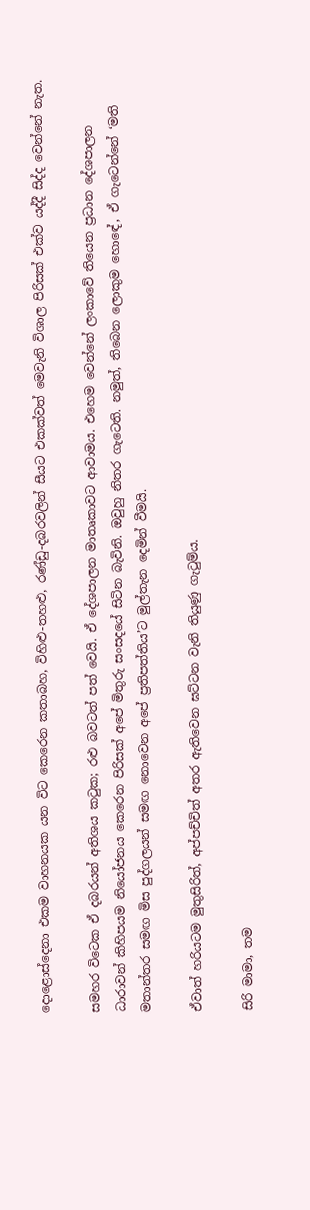දොළොස්දෙනා එකම වාහනයක යන විට කෙරෙන කතාබහ, විහිළු-තහළු, රණ්ඩු-දබරවලින් සීයට එකක්වත් මෙවැනි විශාල පිරිසක් එක්ව යද්දී සිද්ද වෙන්නේ නැත.

සමහර විටෙක ඒ දබරයන් අතිශය කටුක; රළු බවටත් පත් වෙයි. ඒ දේශපාලන මාතෘකාවට ආවාමය. එහෙම වෙන්නේ ලංකාවේ තියෙන ප්‍රධාන දේශපාලන ධාරාවන් කිහිපයම නියෝජනය කෙරෙන පිරිසක් අපේ මිතුරු සංසදයේ සිටින බැවිනි. ඔවුහු නිතර ගැටෙති. නමුත්, තිබෙන ලොකුම හොඳේ, ඒ ගැටෙන්නේ ‘මති මතාන්තර සමඟ මිස පුද්ගලයන් සමඟ නොවෙන අපේ ප්‍රතිපත්තිය’ට මුල්තැන දෙමින් වීමයි.

ඒවාත් හරියටම මුතුසිරිත්, අප්පච්චිත් අතර ඇතිවෙන ඝට්ටන වැනි තියුණු ගැටුම්ය.

සිරි මාමා, තම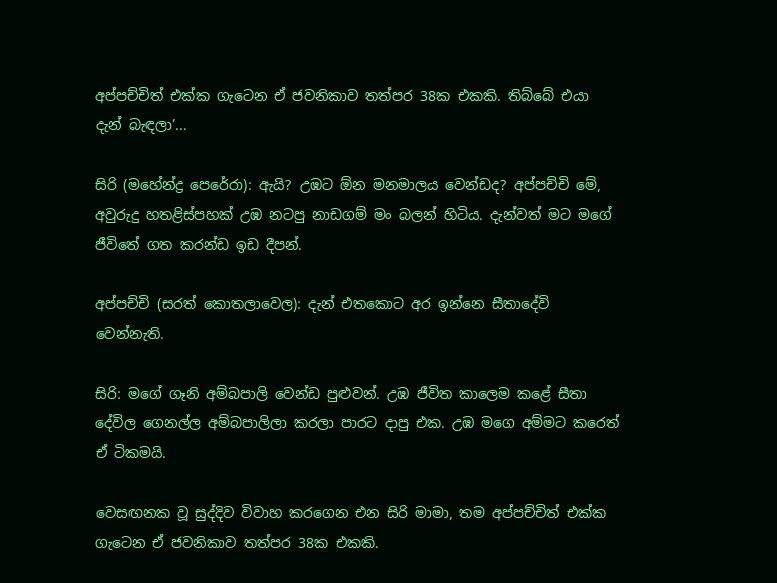අප්පච්චිත් එක්ක ගැටෙන ඒ ජවනිකාව තත්පර 38ක එකකි. තිබ්බේ එයා දැන් බැඳලා’...

සිරි (මහේන්ද්‍ර පෙරේරා): ඇයි? උඹට ඕන මනමාලය වෙන්ඩද? අප්පච්චි මේ, අවුරුදු හතළිස්පහක් උඹ නටපු නාඩගම් මං බලන් හිටිය. දැන්වත් මට මගේ ජීවිතේ ගත කරන්ඩ ඉඩ දීපන්.

අප්පච්චි (සරත් කොතලාවෙල): දැන් එතකොට අර ඉන්නෙ සීතාදේවි වෙන්නැති.

සිරි: මගේ ගෑනි අම්බපාලි වෙන්ඩ පුළුවන්. උඹ ජීවිත කාලෙම කළේ සීතා දේවිල ගෙනල්ල අම්බපාලිලා කරලා පාරට දාපු එක. උඹ මගෙ අම්මට කරෙත් ඒ ටිකමයි.

වෙසඟනක වූ සුද්දිව විවාහ කරගෙන එන සිරි මාමා, තම අප්පච්චිත් එක්ක ගැටෙන ඒ ජවනිකාව තත්පර 38ක එකකි.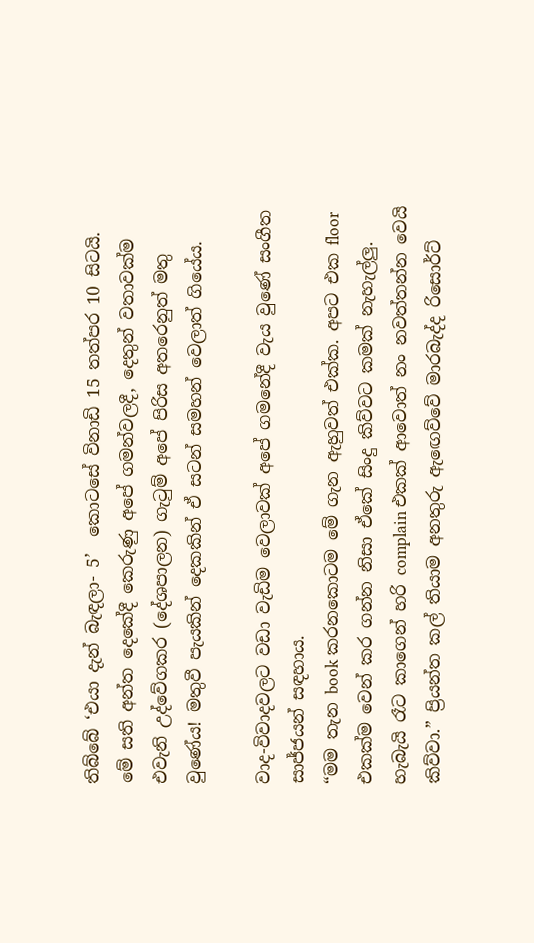තිබ්බේ ‘එයා දැන් බැඳලා- 5’  කොටසේ විනාඩි 15 තත්පර 10 සිටයි.
මේ සති අන්ත දෙකේදී කෙරුණු අපේ ගමන්වලදී, දෙතුන් වතාවක්ම එවැනි උද්වේගකර (දේශපාලන) ගැටුම් අපේ පිරිස අතරෙනුත් මතු වුණේය! මතුවී පැයකින් දෙකකින් ඒ සටන් සමහන් වෙලාත් ගියේය.

වාද-විවාදවලට වඩා වැඩිම වෙලාවක් අපේ ගමනේදී වැය වුණේ සංගීත සාජ්ජයන් සඳහාය.
“මම තැන book කරනකොටම මේ ගැන ඇහුවත් එක්ක. අපට එක floor එකක්ම වෙන් කර ගන්න නිසා ඒකේ සිංදු කිව්වට කමක් නැහැල්ලු. හැබැයි රෑට කාගෙන් හරි complain එකක් ආවොත් නං නවත්තන්න වෙයි කිව්වා.” ප්‍රියන්ත කල් තියාම අනතුරු ඇඟෙව්වේ මාරබැද්ද රිසොර්ට්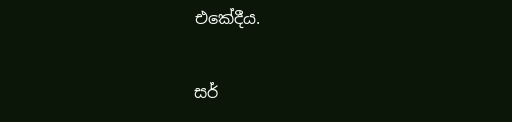එකේදීය.

සර්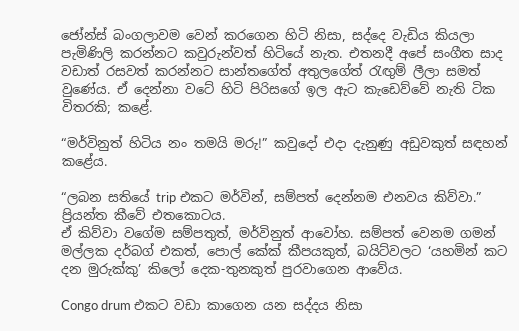ජෝන්ස් බංගලාවම වෙන් කරගෙන හිටි නිසා, සද්දෙ වැඩිය කියලා පැමිණිලි කරන්නට කවුරුන්වත් හිටියේ නැත. එතනදී අපේ සංගීත සාද වඩාත් රසවත් කරන්නට සාන්තගේත් අතුලගේත් රැඟුම් ලීලා සමත් වුණේය. ඒ දෙන්නා වටේ හිටි පිරිසගේ ඉල ඇට කැඩෙව්වේ නැති ටික විතරකි; කළේ.

“මර්විනුත් හිටිය නං තමයි මරු!” කවුදෝ එදා දැනුණු අඩුවකුත් සඳහන් කළේය.

“ලබන සතියේ trip එකට මර්වින්, සම්පත් දෙන්නම එනවය කිව්වා.” ප්‍රියන්ත කීවේ එතකොටය.
ඒ කිව්වා වගේම සම්පතුත්, මර්විනුත් ආවෝහ. සම්පත් වෙනම ගමන් මල්ලක දර්බග් එකත්, පොල් කේක් කීපයකුත්, බයිට්වලට ‘යහමින් කට දන මුරුක්කු’ කිලෝ දෙක-තුනකුත් පුරවාගෙන ආවේය.

Congo drum එකට වඩා කාගෙන යන සද්දය නිසා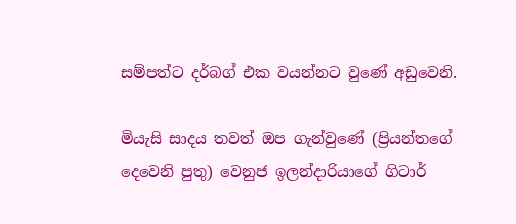සම්පත්ට දර්බග් එක වයන්නට වුණේ අඩුවෙනි.

මියැසි සාදය තවත් ඔප ගැන්වුණේ (ප්‍රියන්තගේ දෙවෙනි පුතු) වෙනුජ ඉලන්දාරියාගේ ගිටාර්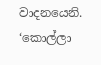වාදනයෙනි. ‘කොල්ලා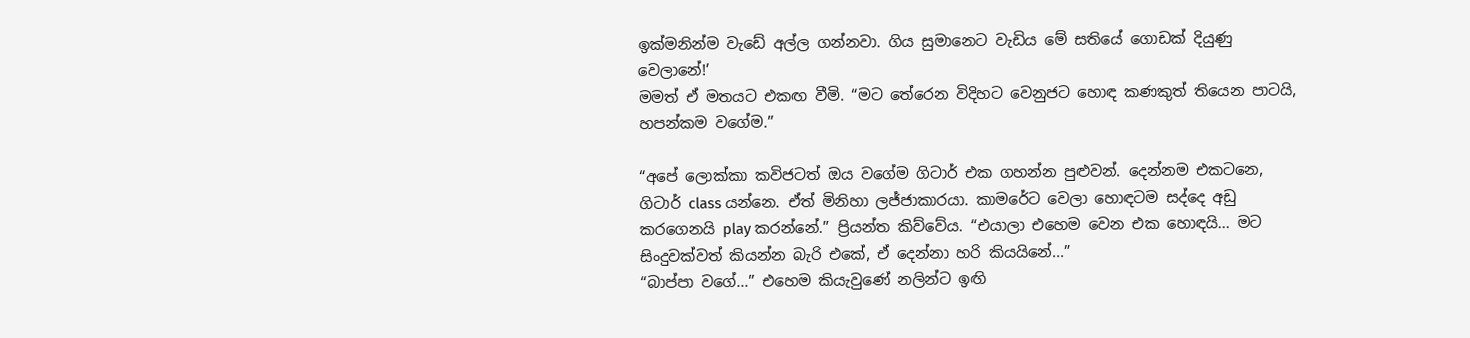ඉක්මනින්ම වැඩේ අල්ල ගන්නවා. ගිය සුමානෙට වැඩිය මේ සතියේ ගොඩක් දියුණු වෙලානේ!’
මමත් ඒ මතයට එකඟ වීමි. “මට තේරෙන විදිහට වෙනුජට හොඳ කණකුත් තියෙන පාටයි, හපන්කම වගේම.”

“අපේ ලොක්කා කවිජටත් ඔය වගේම ගිටාර් එක ගහන්න පුළුවන්. දෙන්නම එකටනෙ, ගිටාර් class යන්නෙ. ඒත් මිනිහා ලජ්ජාකාරයා. කාමරේට වෙලා හොඳටම සද්දෙ අඩු කරගෙනයි play කරන්නේ.” ප්‍රියන්ත කිව්වේය. “එයාලා එහෙම වෙන එක හොඳයි... මට සිංදුවක්වත් කියන්න බැරි එකේ, ඒ දෙන්නා හරි කියයිනේ...”
“බාප්පා වගේ...” එහෙම කියැවුණේ නලින්ට ඉඟි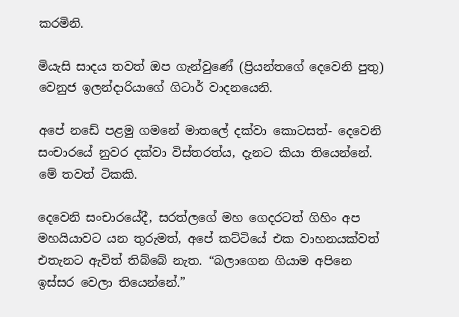කරමිනි.

මියැසි සාදය තවත් ඔප ගැන්වුණේ (ප්‍රියන්තගේ දෙවෙනි පුතු) වෙනුජ ඉලන්දාරියාගේ ගිටාර් වාදනයෙනි.

අපේ නඩේ පළමු ගමනේ මාතලේ දක්වා කොටසත්- දෙවෙනි සංචාරයේ නුවර දක්වා විස්තරත්ය, දැනට කියා තියෙන්නේ. මේ තවත් ටිකකි.

දෙවෙනි සංචාරයේදී, සරත්ලගේ මහ ගෙදරටත් ගිහිං අප මහයියාවට යන තුරුමත්, අපේ කට්ටියේ එක වාහනයක්වත් එතැනට ඇවිත් තිබ්බේ නැත. “බලාගෙන ගියාම අපිනෙ ඉස්සර වෙලා තියෙන්නේ.”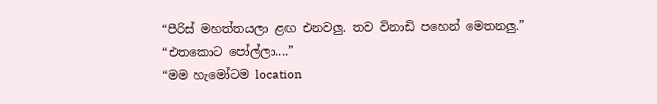“පීරිස් මහත්තයලා ළඟ එනවලු. තව විනාඩි පහෙන් මෙතනලු.”
“එතකොට පෝල්ලා....”
“මම හැමෝටම location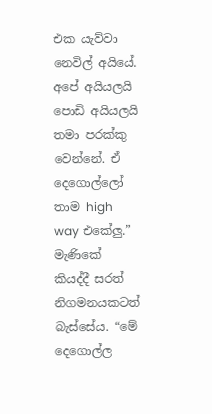එක යැව්වා නෙවිල් අයියේ. අපේ අයියලයි පොඩි අයියලයි තමා පරක්කු වෙන්නේ. ඒ දෙගොල්ලෝ තාම high way එකේලු.” මැණිකේ කියද්දී සරත් නිගමනයකටත් බැස්සේය. “මේ දෙගොල්ල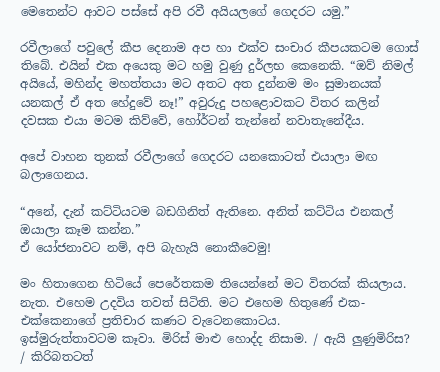මෙතෙන්ට ආවට පස්සේ අපි රවී අයියලගේ ගෙදරට යමු.”

රවීලාගේ පවුලේ කීප දෙනාම අප හා එක්ව සංචාර කීපයකටම ගොස් තිබේ. එයින් එක අයෙකු මට හමු වුණු දුර්ලභ කෙනෙකි. “ඔව් නිමල් අයියේ, මහින්ද මහත්තයා මට අතට අත දුන්නම මං සුමානයක් යනකල් ඒ අත හේදුවේ නෑ!” අවුරුදු පහළොවකට විතර කලින් දවසක එයා මටම කිව්වේ, හෝර්ටන් තැන්නේ නවාතැනේදීය.

අපේ වාහන තුනක් රවීලාගේ ගෙදරට යනකොටත් එයාලා මඟ බලාගෙනය.

“අනේ, දැන් කට්ටියටම බඩගිනිත් ඇතිනෙ. අනිත් කට්ටිය එනකල් ඔයාලා කෑම කන්න.”
ඒ යෝජනාවට නම්, අපි බැහැයි නොකීවෙමු!

මං හිතාගෙන හිටියේ පෙරේතකම තියෙන්නේ මට විතරක් කියලාය. නැත. එහෙම උදවිය තවත් සිටිති. මට එහෙම හිතුණේ එක-එක්කෙනාගේ ප්‍රතිචාර කණට වැටෙනකොටය.
ඉස්මුරුත්තාවටම කෑවා. මිරිස් මාළු හොද්ද නිසාම. / ඇයි ලුණුමිරිස? / කිරිබතටත්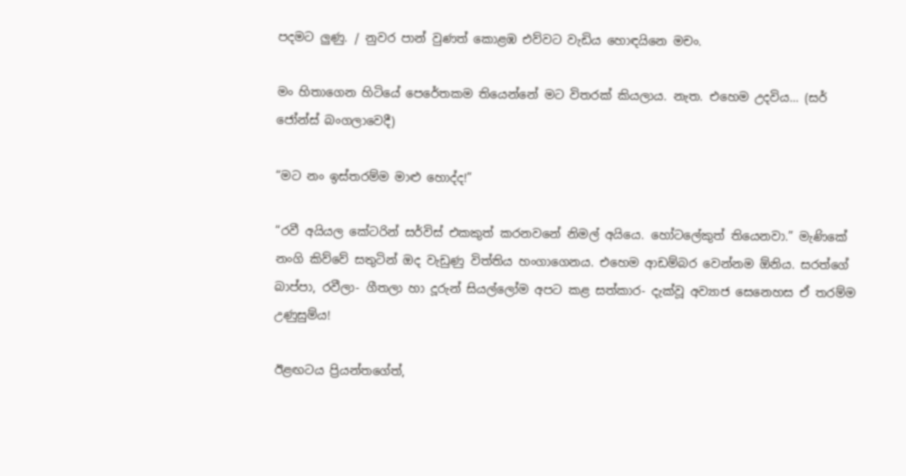පදමට ලුණු. / නුවර පාන් වුණත් කොළඹ එව්වට වැඩිය හොඳයිනෙ මචං.

මං හිතාගෙන හිටියේ පෙරේතකම තියෙන්නේ මට විතරක් කියලාය. නැත. එහෙම උදවිය... (සර් ජෝන්ස් බංගලාවෙදී)

“මට නං ඉස්තරම්ම මාළු හොද්ද!”

“රවී අයියල කේටරින් සර්විස් එකකුත් කරනවනේ නිමල් අයියෙ. හෝටලේකුත් තියෙනවා.” මැණිකේ නංගි කිව්වේ සතුටින් ඔද වැඩුණු විත්තිය හංගාගෙනය. එහෙම ආඩම්බර වෙන්නම ඕනිය. සරත්ගේ බාප්පා, රවීලා- ගීතලා හා දූරුන් සියල්ලෝම අපට කළ සත්කාර- දැක්වූ අව්‍යාජ සෙනෙහස ඒ තරම්ම උණුසුම්ය!

ඊළඟටය ප්‍රියන්තගේත්,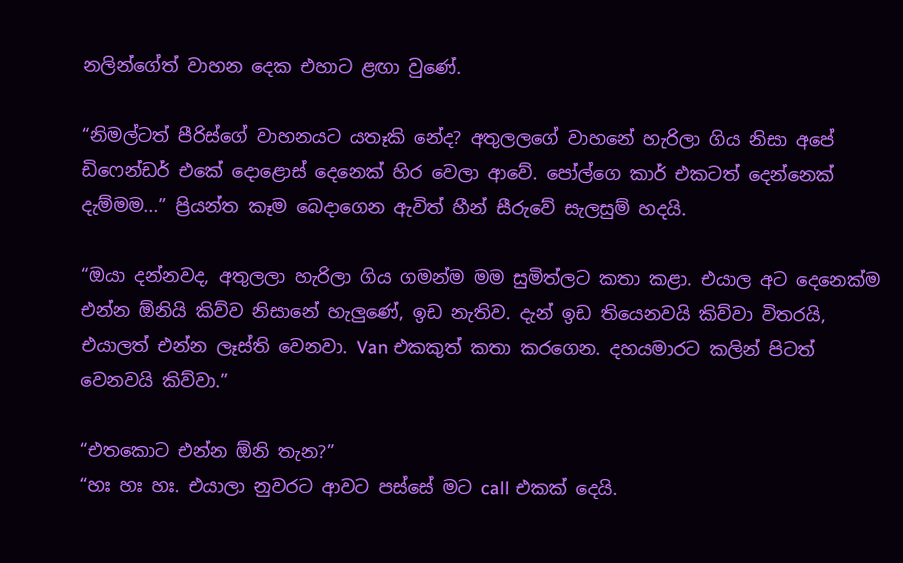නලින්ගේත් වාහන දෙක එහාට ළඟා වුණේ.

“නිමල්ටත් පීරිස්ගේ වාහනයට යතෑකි නේද? අතුලලගේ වාහනේ හැරිලා ගිය නිසා අපේ ඩිෆෙන්ඩර් එකේ දොළොස් දෙනෙක් හිර වෙලා ආවේ. පෝල්ගෙ කාර් එකටත් දෙන්නෙක් දැම්මම...” ප්‍රියන්ත කෑම බෙදාගෙන ඇවිත් හීන් සීරුවේ සැලසුම් හදයි.

“ඔයා දන්නවද, අතුලලා හැරිලා ගිය ගමන්ම මම සුමිත්ලට කතා කළා. එයාල අට දෙනෙක්ම එන්න ඕනියි කිව්ව නිසානේ හැලුණේ, ඉඩ නැතිව. දැන් ඉඩ තියෙනවයි කිව්වා විතරයි, එයාලත් එන්න ලෑස්ති වෙනවා. Van එකකුත් කතා කරගෙන. දහයමාරට කලින් පිටත් වෙනවයි කිව්වා.”

“එතකොට එන්න ඕනි තැන?”
“හඃ හඃ හඃ. එයාලා නුවරට ආවට පස්සේ මට call එකක් දෙයි.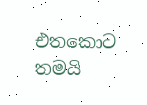එතකොට තමයි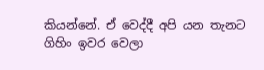කියන්නේ. ඒ වෙද්දී අපි යන තැනට ගිහිං ඉවර වෙලා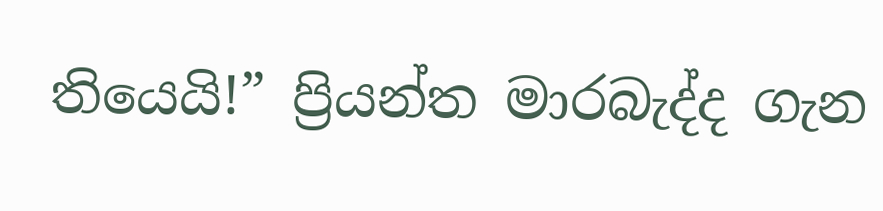තියෙයි!” ප්‍රියන්ත මාරබැද්ද ගැන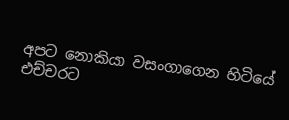අපට නොකියා වසංගාගෙන හිටියේ එච්චරට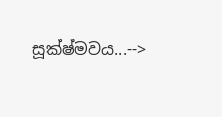සූක්ෂ්මවය...-->